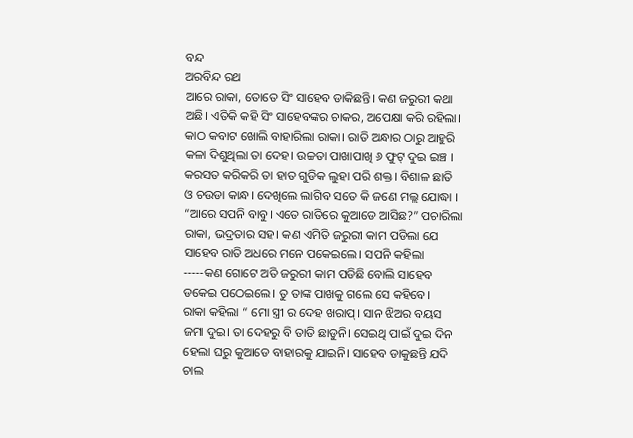ବନ୍ଦ
ଅରବିନ୍ଦ ରଥ
ଆରେ ରାକା, ତୋତେ ସିଂ ସାହେବ ଡାକିଛନ୍ତି। କଣ ଜରୁରୀ କଥା ଅଛି। ଏତିକି କହି ସିଂ ସାହେବଙ୍କର ଚାକର, ଅପେକ୍ଷା କରି ରହିଲା। କାଠ କବାଟ ଖୋଲି ବାହାରିଲା ରାକା। ରାତି ଅନ୍ଧାର ଠାରୁ ଆହୁରି କଳା ଦିଶୁଥିଲା ତା ଦେହ। ଉଚ୍ଚତା ପାଖାପାଖି ୬ ଫୁଟ୍ ଦୁଇ ଇଞ୍ଚ । କରସତ କରିକରି ତା ହାତ ଗୁଡିକ ଲୁହା ପରି ଶକ୍ତ। ବିଶାଳ ଛାତି ଓ ଚଉଡା କାନ୍ଧ। ଦେଖିଲେ ଲାଗିବ ସତେ କି ଜଣେ ମଲ୍ଲ ଯୋଦ୍ଧା ।
“ଆରେ ସପନି ବାବୁ। ଏତେ ରାତିରେ କୁଆଡେ ଆସିଛ?” ପଚାରିଲା ରାକା, ଭଦ୍ରତାର ସହ। କଣ ଏମିତି ଜରୁରୀ କାମ ପଡିଲା ଯେ ସାହେବ ରାତି ଅଧରେ ମନେ ପକେଇଲେ। ସପନି କହିଲା
-----କଣ ଗୋଟେ ଅତି ଜରୁରୀ କାମ ପଡିଛି ବୋଲି ସାହେବ ଡକେଇ ପଠେଇଲେ। ତୁ ତାଙ୍କ ପାଖକୁ ଗଲେ ସେ କହିବେ।
ରାକା କହିଲା “ ମୋ ସ୍ତ୍ରୀ ର ଦେହ ଖରାପ୍। ସାନ ଝିଅର ବୟସ ଜମା ଦୁଇ। ତା ଦେହରୁ ବି ତାତି ଛାଡୁନି। ସେଇଥି ପାଇଁ ଦୁଇ ଦିନ ହେଲା ଘରୁ କୁଆଡେ ବାହାରକୁ ଯାଇନି। ସାହେବ ଡାକୁଛନ୍ତି ଯଦି ଚାଲ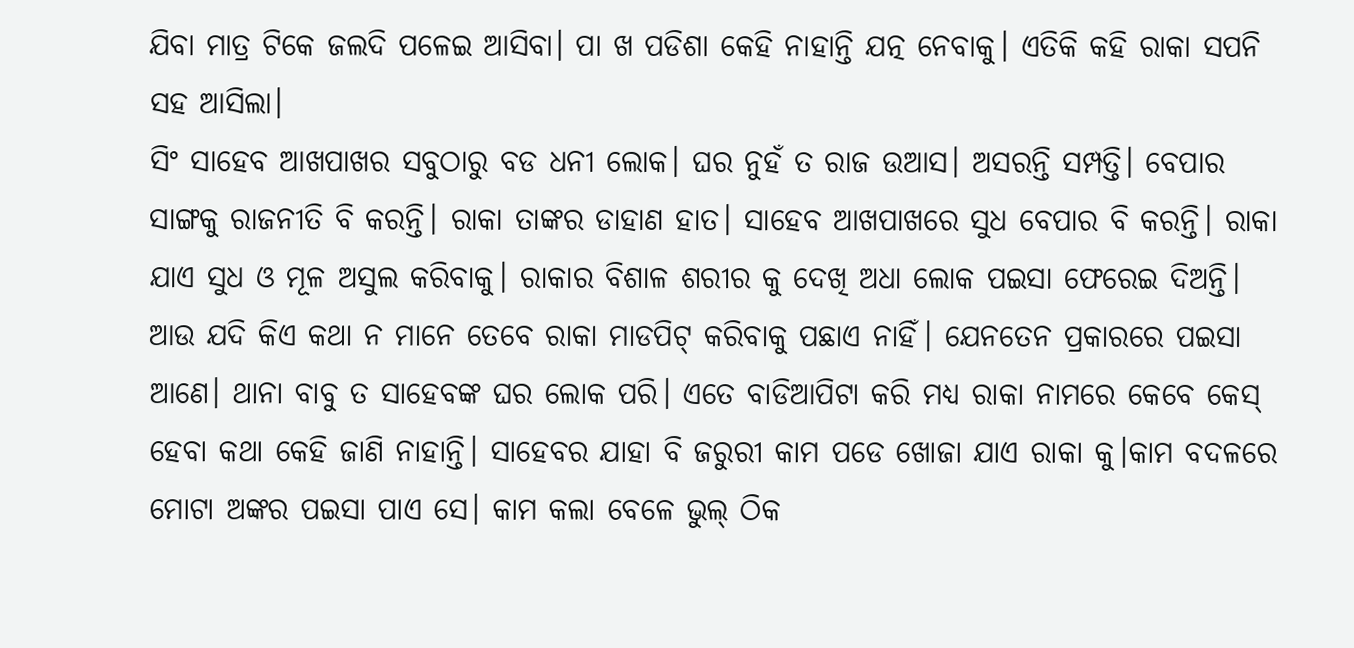ଯିବା ମାତ୍ର ଟିକେ ଜଲଦି ପଳେଇ ଆସିବା। ପା ଖ ପଡିଶା କେହି ନାହାନ୍ତି ଯତ୍ନ ନେବାକୁ। ଏତିକି କହି ରାକା ସପନି ସହ ଆସିଲା।
ସିଂ ସାହେବ ଆଖପାଖର ସବୁଠାରୁ ବଡ ଧନୀ ଲୋକ। ଘର ନୁହଁ ତ ରାଜ ଉଆସ। ଅସରନ୍ତି ସମ୍ପତ୍ତି। ବେପାର ସାଙ୍ଗକୁ ରାଜନୀତି ବି କରନ୍ତି। ରାକା ତାଙ୍କର ଡାହାଣ ହାତ। ସାହେବ ଆଖପାଖରେ ସୁଧ ବେପାର ବି କରନ୍ତି। ରାକା ଯାଏ ସୁଧ ଓ ମୂଳ ଅସୁଲ କରିବାକୁ। ରାକାର ବିଶାଳ ଶରୀର କୁ ଦେଖି ଅଧା ଲୋକ ପଇସା ଫେରେଇ ଦିଅନ୍ତି। ଆଉ ଯଦି କିଏ କଥା ନ ମାନେ ତେବେ ରାକା ମାଡପିଟ୍ କରିବାକୁ ପଛାଏ ନାହିଁ। ଯେନତେନ ପ୍ରକାରରେ ପଇସା ଆଣେ। ଥାନା ବାବୁ ତ ସାହେବଙ୍କ ଘର ଲୋକ ପରି। ଏତେ ବାଡିଆପିଟା କରି ମଧ୍ଯ ରାକା ନାମରେ କେବେ କେସ୍ ହେବା କଥା କେହି ଜାଣି ନାହାନ୍ତି। ସାହେବର ଯାହା ବି ଜରୁରୀ କାମ ପଡେ ଖୋଜା ଯାଏ ରାକା କୁ।କାମ ବଦଳରେ ମୋଟା ଅଙ୍କର ପଇସା ପାଏ ସେ। କାମ କଲା ବେଳେ ଭୁଲ୍ ଠିକ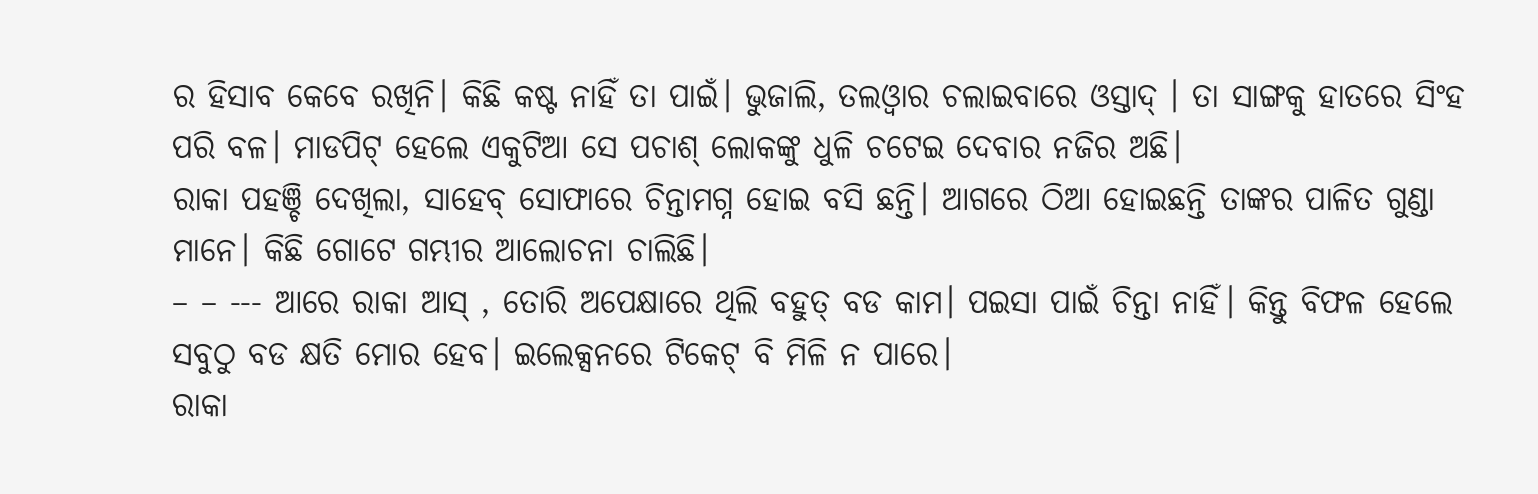ର ହିସାବ କେବେ ରଖିନି। କିଛି କଷ୍ଟ ନାହିଁ ତା ପାଇଁ। ଭୁଜାଲି, ତଲଓ୍ବାର ଚଲାଇବାରେ ଓସ୍ତାଦ୍ । ତା ସାଙ୍ଗକୁ ହାତରେ ସିଂହ ପରି ବଳ। ମାଡପିଟ୍ ହେଲେ ଏକୁଟିଆ ସେ ପଚାଶ୍ ଲୋକଙ୍କୁ ଧୁଳି ଚଟେଇ ଦେବାର ନଜିର ଅଛି।
ରାକା ପହଞ୍ଚି ଦେଖିଲା, ସାହେବ୍ ସୋଫାରେ ଚିନ୍ତାମଗ୍ନ ହୋଇ ବସି ଛନ୍ତି। ଆଗରେ ଠିଆ ହୋଇଛନ୍ତି ତାଙ୍କର ପାଳିତ ଗୁଣ୍ଡା ମାନେ। କିଛି ଗୋଟେ ଗମ୍ଭୀର ଆଲୋଚନା ଚାଲିଛି।
– – --- ଆରେ ରାକା ଆସ୍ , ତୋରି ଅପେକ୍ଷାରେ ଥିଲି ବହୁତ୍ ବଡ କାମ। ପଇସା ପାଇଁ ଚିନ୍ତା ନାହିଁ। କିନ୍ତୁ ବିଫଳ ହେଲେ ସବୁଠୁ ବଡ କ୍ଷତି ମୋର ହେବ। ଇଲେକ୍ସନରେ ଟିକେଟ୍ ବି ମିଳି ନ ପାରେ।
ରାକା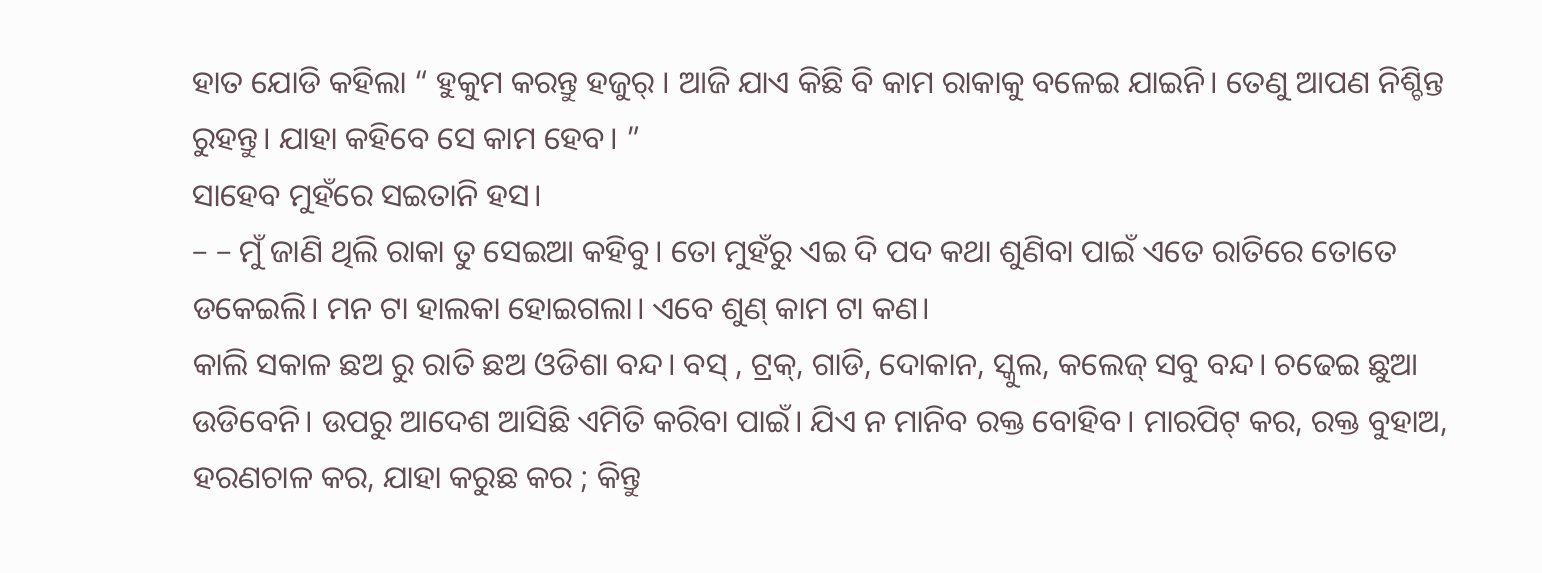ହାତ ଯୋଡି କହିଲା “ ହୁକୁମ କରନ୍ତୁ ହଜୁର୍ । ଆଜି ଯାଏ କିଛି ବି କାମ ରାକାକୁ ବଳେଇ ଯାଇନି। ତେଣୁ ଆପଣ ନିଶ୍ଚିନ୍ତ ରୁହନ୍ତୁ। ଯାହା କହିବେ ସେ କାମ ହେବ। ”
ସାହେବ ମୁହଁରେ ସଇତାନି ହସ।
– – ମୁଁ ଜାଣି ଥିଲି ରାକା ତୁ ସେଇଆ କହିବୁ। ତୋ ମୁହଁରୁ ଏଇ ଦି ପଦ କଥା ଶୁଣିବା ପାଇଁ ଏତେ ରାତିରେ ତୋତେ ଡକେଇଲି। ମନ ଟା ହାଲକା ହୋଇଗଲା। ଏବେ ଶୁଣ୍ କାମ ଟା କଣ।
କାଲି ସକାଳ ଛଅ ରୁ ରାତି ଛଅ ଓଡିଶା ବନ୍ଦ। ବସ୍ , ଟ୍ରକ୍, ଗାଡି, ଦୋକାନ, ସ୍କୁଲ, କଲେଜ୍ ସବୁ ବନ୍ଦ। ଚଢେଇ ଛୁଆ ଉଡିବେନି। ଉପରୁ ଆଦେଶ ଆସିଛି ଏମିତି କରିବା ପାଇଁ। ଯିଏ ନ ମାନିବ ରକ୍ତ ବୋହିବ। ମାରପିଟ୍ କର, ରକ୍ତ ବୁହାଅ, ହରଣଚାଳ କର, ଯାହା କରୁଛ କର ; କିନ୍ତୁ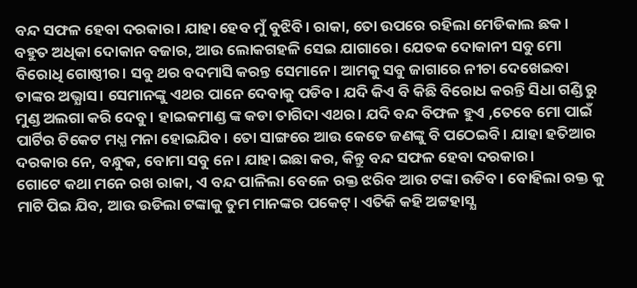ବନ୍ଦ ସଫଳ ହେବା ଦରକାର। ଯାହା ହେବ ମୁଁ ବୁଝିବି। ରାକା, ତୋ ଉପରେ ରହିଲା ମେଡିକାଲ ଛକ। ବହୁତ ଅଧିକା ଦୋକାନ ବଜାର, ଆଉ ଲୋକଗହଳି ସେଇ ଯାଗାରେ। ଯେତକ ଦୋକାନୀ ସବୁ ମୋ ବିରୋଧି ଗୋଷ୍ଠୀର। ସବୁ ଥର ବଦମାସି କରନ୍ତ ସେମାନେ। ଆମକୁ ସବୁ ଜାଗାରେ ନୀଚା ଦେଖେଇବା ତାଙ୍କର ଅଭ୍ଯାସ। ସେମାନଙ୍କୁ ଏଥର ପାନେ ଦେବାକୁ ପଡିବ। ଯଦି କିଏ ବି କିଛି ବିରୋଧ କରନ୍ତି ସିଧା ଗଣ୍ଡି ରୁ ମୁଣ୍ଡ ଅଲଗା କରି ଦେବୁ। ହାଇକମାଣ୍ଡ ଙ୍କ କଡା ତାଗିଦା ଏଥର। ଯଦି ବନ୍ଦ ବିଫଳ ହୁଏ ,ତେବେ ମୋ ପାଇଁ ପାର୍ଟିର ଟିକେଟ ମଧ୍ଯ ମନା ହୋଇଯିବ। ତୋ ସାଙ୍ଗରେ ଆଉ କେତେ ଜଣଙ୍କୁ ବି ପଠେଇବି। ଯାହା ହତିଆର ଦରକାର ନେ, ବନ୍ଧୁକ, ବୋମା ସବୁ ନେ। ଯାହା ଇଛା କର, କିନ୍ତୁ ବନ୍ଦ ସଫଳ ହେବା ଦରକାର।
ଗୋଟେ କଥା ମନେ ରଖ ରାକା, ଏ ବନ୍ଦ ପାଳିଲା ବେଳେ ରକ୍ତ ଝରିବ ଆଉ ଟଙ୍କା ଉଡିବ। ବୋହିଲା ରକ୍ତ କୁ ମାଟି ପିଇ ଯିବ, ଆଉ ଉଡିଲା ଟଙ୍କାକୁ ତୁମ ମାନଙ୍କର ପକେଟ୍। ଏତିକି କହି ଅଟ୍ଟହାସ୍ଯ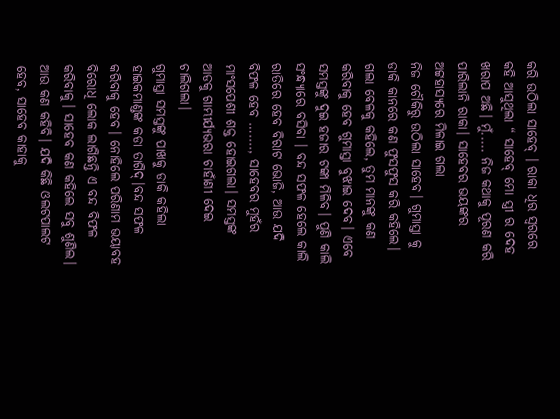କରି ଉଠିଲା ସାହେବ୍ । ରାକା ଧିର ସ୍ବରରେ କହି ଆସୁଥିଲା “ ସାହେବ୍ ମୋ ସ୍ତ୍ରୀ ର ଦେହ ଖରାପ ଅଛି। ମୁଁ..... ନିଜ କଥାକୁ ପୂରଣ କରି ପାରିଲାନି ରାକା। ସାହେବର ଭୟଙ୍କର ଅଟ୍ଟହାସ୍ଯରେ ମିଳାଇ ଗଲା
ନିଜ ଚୌକିରୁ ଉଠିଲା ସାହେବ। ଗୁମାସ୍ତା କୁ ଡାକି କାନରେ କଣ ଫୁସଫୁସ କରି କହିଲେ।
ଗଲା ବେଳକୁ କହିଲେ, ତୁମ ମାନଙ୍କୁ କଣ କରିବାକୁ ହେବ ଗୁମାସ୍ତା ବୁଝାଇ ଦେବ। ଏବେ ସମସ୍ତଙ୍କୁ ଦୁଇ ହଜାର ଟଙ୍କା ମିଳିବ। ପୁଣି କାଲି ସଂନ୍ଧ୍ଯାରେ ବସିବା । ବନ୍ଦ ସଫଳ ହେଲେ କାଲି ରାତିରେ ହେବ ବିରାଟ ଭୋଜି, ଆଉ ଯଦି ବିଫଳ ହେବ …...., ସାହେବର ମୁହଁର ମାଂସପେଶୀ ଶକ୍ତ ହୋଇଗଲା। ସମସ୍ତଙ୍କ ଆଡକୁ ଗାମ୍ଭୀର୍ଯ୍ଯଭରା ଚାହାଁଣୀ ଦେଇ ଚାଲିଗଲା।
ଗୁମାସ୍ତା ସମସ୍ତଙ୍କୁ ପାଖକୁ ଡାକି କହିଲା ହାଇକମାଣ୍ଡଙ୍କ କଡା ତାଗିଦ୍।ବନ୍ଦ ସଫଳ କରିବାକୁ ହେବ। ନୋହିଲେ ପରିଣାମ ଭୟାବହ ବିରୋଧି ଲୋକ ଲାଗିଛନ୍ତି ଏ ବନ୍ଦ ବିଫଳ କରିବାକୁ। ସାହେବ କଣ କହିଲେ ସବୁ ଶୁଣିଲ। ଆଉ କଣ କହିବି। ଯଦି କିଛି ଓଲଟପାଲଟ ହେବ, ସାହେବ କାହାକୁ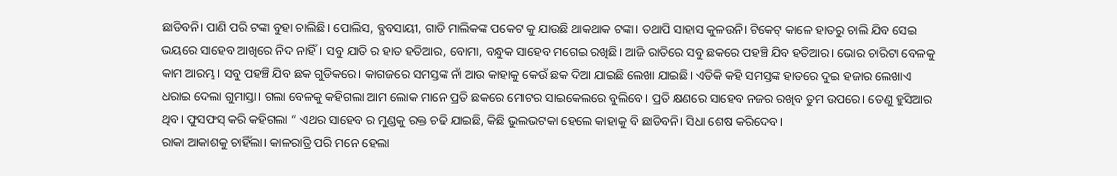ଛାଡିବନି। ପାଣି ପରି ଟଙ୍କା ବୁହା ଚାଲିଛି। ପୋଲିସ, ବ୍ଯବସାୟୀ, ଗାଡି ମାଲିକଙ୍କ ପକେଟ କୁ ଯାଉଛି ଥାକଥାକ ଟଙ୍କା। ତଥାପି ସାହାସ କୁଳଉନି। ଟିକେଟ୍ କାଳେ ହାତରୁ ଚାଲି ଯିବ ସେଇ ଭୟରେ ସାହେବ ଆଖିରେ ନିଦ ନାହିଁ। ସବୁ ଯାତି ର ହାତ ହତିଆର, ବୋମା, ବନ୍ଧୁକ ସାହେବ ମଗେଇ ରଖିଛି। ଆଜି ରାତିରେ ସବୁ ଛକରେ ପହଞ୍ଚି ଯିବ ହତିଆର। ଭୋର ଚାରିଟା ବେଳକୁ କାମ ଆରମ୍ଭ। ସବୁ ପହଞ୍ଚି ଯିବ ଛକ ଗୁଡିକରେ। କାଗଜରେ ସମସ୍ତଙ୍କ ନାଁ ଆଉ କାହାକୁ କେଉଁ ଛକ ଦିଆ ଯାଇଛି ଲେଖା ଯାଇଛି। ଏତିକି କହି ସମସ୍ତଙ୍କ ହାତରେ ଦୁଇ ହଜାର ଲେଖାଏ ଧରାଇ ଦେଲା ଗୁମାସ୍ତା। ଗଲା ବେଳକୁ କହିଗଲା ଆମ ଲୋକ ମାନେ ପ୍ରତି ଛକରେ ମୋଟର ସାଇକେଲରେ ବୁଲିବେ। ପ୍ରତି କ୍ଷଣରେ ସାହେବ ନଜର ରଖିବ ତୁମ ଉପରେ। ତେଣୁ ହୁସିଆର ଥିବ। ଫୁସଫସ୍ କରି କହିଗଲା “ ଏଥର ସାହେବ ର ମୁଣ୍ଡକୁ ରକ୍ତ ଚଢି ଯାଇଛି, କିଛି ଭୁଲଭଟକା ହେଲେ କାହାକୁ ବି ଛାଡିବନି। ସିଧା ଶେଷ କରିଦେବ।
ରାକା ଆକାଶକୁ ଚାହିଁଲା। କାଳରାତ୍ରି ପରି ମନେ ହେଲା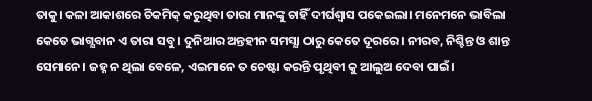ତାକୁ। କଳା ଆକାଶରେ ଚିକମିକ୍ କରୁଥିବା ତାରା ମାନଙ୍କୁ ଚାହିଁ ଦୀର୍ଘଶ୍ବାସ ପକେଇଲା। ମନେମନେ ଭାବିଲା କେତେ ଭାଗ୍ଯବାନ ଏ ତାରା ସବୁ। ଦୁନିଆର ଅନ୍ତହୀନ ସମସ୍ଯା ଠାରୁ କେତେ ଦୂରରେ। ନୀରବ, ନିଶ୍ଚିନ୍ତ ଓ ଶାନ୍ତ ସେମାନେ। ଜହ୍ନ ନ ଥିଲା ବେଳେ, ଏଇମାନେ ତ ଚେଷ୍ଟା କରନ୍ତି ପୃଥିବୀ କୁ ଆଲୁଅ ଦେବା ପାଇଁ।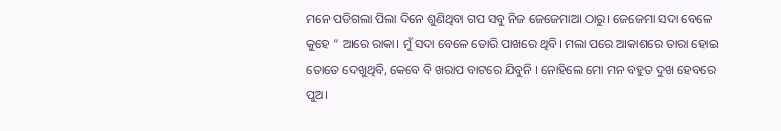ମନେ ପଡିଗଲା ପିଲା ଦିନେ ଶୁଣିଥିବା ଗପ ସବୁ ନିଜ ଜେଜେମାଆ ଠାରୁ। ଜେଜେମା ସଦା ବେଳେ କୁହେ “ ଆରେ ରାକା। ମୁଁ ସଦା ବେଳେ ତୋରି ପାଖରେ ଥିବି। ମଲା ପରେ ଆକାଶରେ ତାରା ହୋଇ ତୋତେ ଦେଖୁଥିବି, କେବେ ବି ଖରାପ ବାଟରେ ଯିବୁନି । ନୋହିଲେ ମୋ ମନ ବହୁତ ଦୁଖ ହେବରେ ପୁଅ।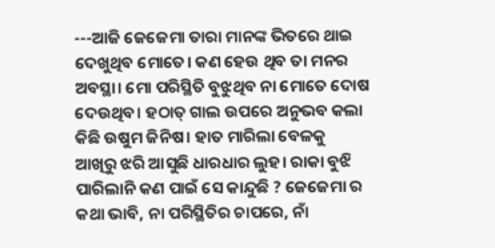---ଆଜି ଜେଜେମା ତାରା ମାନଙ୍କ ଭିତରେ ଥାଇ ଦେଖୁଥିବ ମୋତେ। କଣ ହେଉ ଥିବ ତା ମନର ଅବସ୍ଥା। ମୋ ପରିସ୍ଥିତି ବୁଝୁଥିବ ନା ମୋତେ ଦୋଷ ଦେଉଥିବ। ହଠାତ୍ ଗାଲ ଉପରେ ଅନୁଭବ କଲା କିଛି ଉଷୁମ ଜିନିଷ। ହାତ ମାରିଲା ବେଳକୁ ଆଖିରୁ ଝରି ଆସୁଛି ଧାରଧାର ଲୁହ। ରାକା ବୁଝି ପାରିଲାନି କଣ ପାଇଁ ସେ କାନ୍ଦୁଛି ? ଜେଜେମା ର କଥା ଭାବି, ନା ପରିସ୍ଥିତିର ଚାପରେ, ନାଁ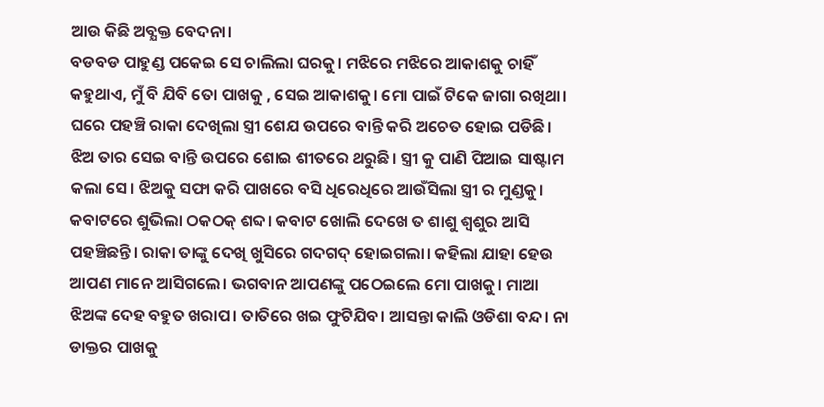ଆଉ କିଛି ଅବ୍ଯକ୍ତ ବେଦନା।
ବଡବଡ ପାହୁଣ୍ଡ ପକେଇ ସେ ଚାଲିଲା ଘରକୁ। ମଝିରେ ମଝିରେ ଆକାଶକୁ ଚାହିଁ କହୁଥାଏ, ମୁଁ ବି ଯିବି ତୋ ପାଖକୁ , ସେଇ ଆକାଶକୁ। ମୋ ପାଇଁ ଟିକେ ଜାଗା ରଖିଥା। ଘରେ ପହଞ୍ଚି ରାକା ଦେଖିଲା ସ୍ତ୍ରୀ ଶେଯ ଉପରେ ବାନ୍ତି କରି ଅଚେତ ହୋଇ ପଡିଛି। ଝିଅ ତାର ସେଇ ବାନ୍ତି ଉପରେ ଶୋଇ ଶୀତରେ ଥରୁଛି। ସ୍ତ୍ରୀ କୁ ପାଣି ପିଆଇ ସାଷ୍ଟାମ କଲା ସେ। ଝିଅକୁ ସଫା କରି ପାଖରେ ବସି ଧିରେଧିରେ ଆଉଁସିଲା ସ୍ତ୍ରୀ ର ମୁଣ୍ଡକୁ। କବାଟରେ ଶୁଭିଲା ଠକଠକ୍ ଶବ୍ଦ। କବାଟ ଖୋଲି ଦେଖେ ତ ଶାଶୁ ଶ୍ବଶୁର ଆସି ପହଞ୍ଚିଛନ୍ତି। ରାକା ତାଙ୍କୁ ଦେଖି ଖୁସିରେ ଗଦଗଦ୍ ହୋଇଗଲା। କହିଲା ଯାହା ହେଉ ଆପଣ ମାନେ ଆସିଗଲେ। ଭଗବାନ ଆପଣଙ୍କୁ ପଠେଇଲେ ମୋ ପାଖକୁ। ମାଆ ଝିଅଙ୍କ ଦେହ ବହୁତ ଖରାପ। ତାତିରେ ଖଇ ଫୁଟିଯିବ। ଆସନ୍ତା କାଲି ଓଡିଶା ବନ୍ଦ। ନା ଡାକ୍ତର ପାଖକୁ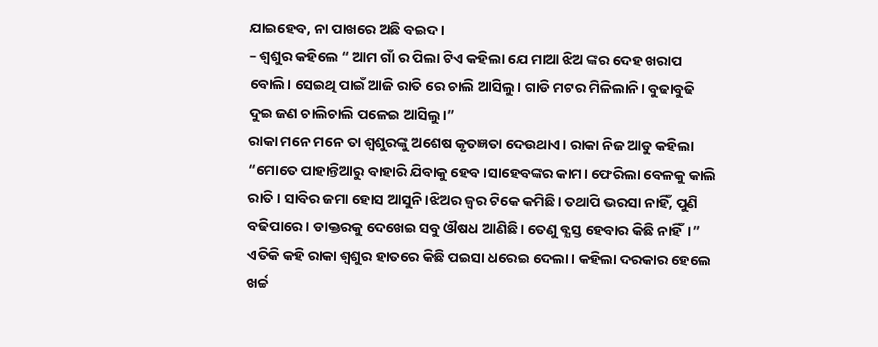ଯାଇହେବ, ନା ପାଖରେ ଅଛି ବଇଦ।
– ଶ୍ବଶୁର କହିଲେ “ ଆମ ଗାଁ ର ପିଲା ଟିଏ କହିଲା ଯେ ମାଆ ଝିଅ ଙ୍କର ଦେହ ଖରାପ ବୋଲି। ସେଇଥି ପାଇଁ ଆଜି ରାତି ରେ ଚାଲି ଆସିଲୁ। ଗାଡି ମଟର ମିଳିଲାନି। ବୁଢାବୁଢି ଦୁଇ ଜଣ ଚାଲିଚାଲି ପଳେଇ ଆସିଲୁ।”
ରାକା ମନେ ମନେ ତା ଶ୍ବଶୁରଙ୍କୁ ଅଶେଷ କୃତଜ୍ଞତା ଦେଉଥାଏ। ରାକା ନିଜ ଆଡୁ କହିଲା
“ମୋତେ ପାହାନ୍ତିଆରୁ ବାହାରି ଯିବାକୁ ହେବ।ସାହେବଙ୍କର କାମ। ଫେରିଲା ବେଳକୁ କାଲି ରାତି। ସାବିର ଜମା ହୋସ ଆସୁନି।ଝିଅର ଜ୍ବର ଟିକେ କମିଛି। ତଥାପି ଭରସା ନାହିଁ, ପୁଣି ବଢିପାରେ। ଡାକ୍ତରକୁ ଦେଖେଇ ସବୁ ଔଷଧ ଆଣିଛି। ତେଣୁ ବ୍ଯସ୍ତ ହେବାର କିଛି ନାହିଁ।”
ଏତିକି କହି ରାକା ଶ୍ବଶୁର ହାତରେ କିଛି ପଇସା ଧରେଇ ଦେଲା। କହିଲା ଦରକାର ହେଲେ ଖର୍ଚ୍ଚ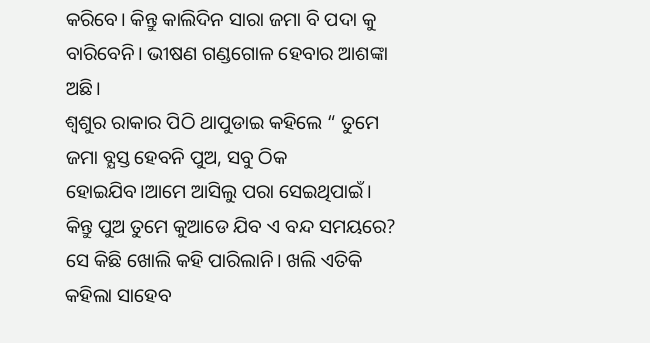କରିବେ। କିନ୍ତୁ କାଲିଦିନ ସାରା ଜମା ବି ପଦା କୁ ବାରିବେନି। ଭୀଷଣ ଗଣ୍ଡଗୋଳ ହେବାର ଆଶଙ୍କା ଅଛି।
ଶ୍ବଶୁର ରାକାର ପିଠି ଥାପୁଡାଇ କହିଲେ “ ତୁମେ ଜମା ବ୍ଯସ୍ତ ହେବନି ପୁଅ, ସବୁ ଠିକ ହୋଇଯିବ।ଆମେ ଆସିଲୁ ପରା ସେଇଥିପାଇଁ। କିନ୍ତୁ ପୁଅ ତୁମେ କୁଆଡେ ଯିବ ଏ ବନ୍ଦ ସମୟରେ?
ସେ କିଛି ଖୋଲି କହି ପାରିଲାନି। ଖଲି ଏତିକି କହିଲା ସାହେବ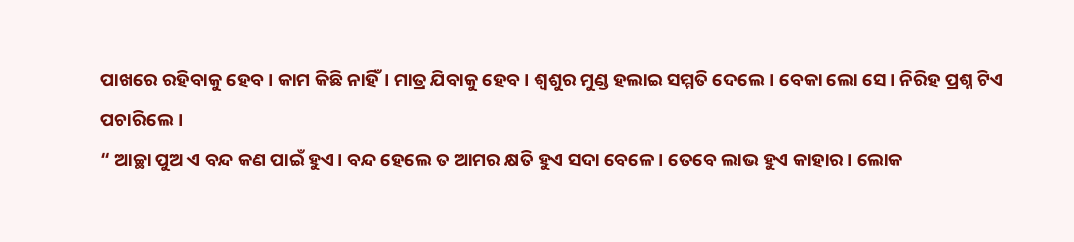ପାଖରେ ରହିବାକୁ ହେବ। କାମ କିଛି ନାହିଁ। ମାତ୍ର ଯିବାକୁ ହେବ। ଶ୍ବଶୁର ମୁଣ୍ଡ ହଲାଇ ସମ୍ମତି ଦେଲେ। ବେକା ଲୋ ସେ। ନିରିହ ପ୍ରଶ୍ନ ଟିଏ ପଚାରିଲେ।
“ ଆଚ୍ଛା ପୁଅ ଏ ବନ୍ଦ କଣ ପାଇଁ ହୁଏ। ବନ୍ଦ ହେଲେ ତ ଆମର କ୍ଷତି ହୁଏ ସଦା ବେଳେ। ତେବେ ଲାଭ ହୁଏ କାହାର। ଲୋକ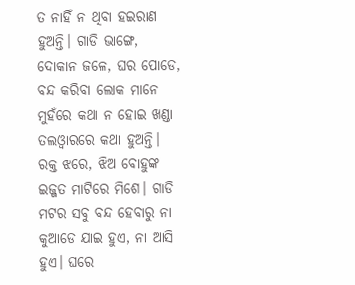ତ ନାହିଁ ନ ଥିବା ହଇରାଣ ହୁଅନ୍ତି। ଗାଡି ଭାଙ୍ଗେ, ଦୋକାନ ଜଳେ, ଘର ପୋଡେ, ବନ୍ଦ କରିବା ଲୋକ ମାନେ ମୁହଁରେ କଥା ନ ହୋଇ ଖଣ୍ଡା ତଲଓ୍ବାରରେ କଥା ହୁଅନ୍ତି। ରକ୍ତ ଝରେ, ଝିଅ ବୋହୁଙ୍କ ଇଜ୍ଜତ ମାଟିରେ ମିଶେ। ଗାଡି ମଟର ସବୁ ବନ୍ଦ ହେବାରୁ ନା କୁଆଡେ ଯାଇ ହୁଏ, ନା ଆସି ହୁଏ। ଘରେ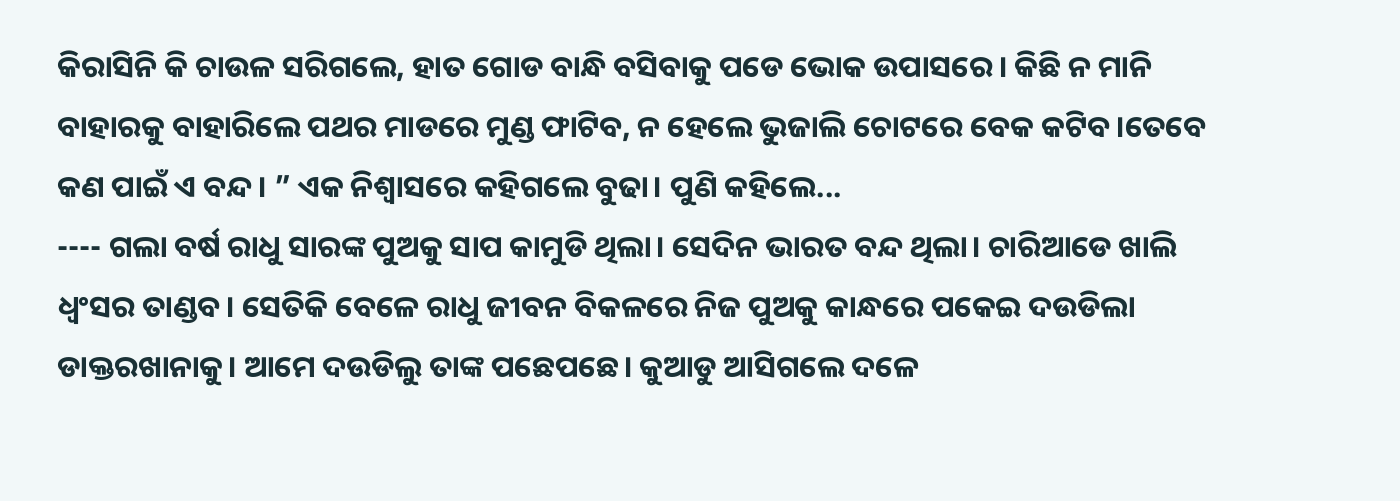କିରାସିନି କି ଚାଉଳ ସରିଗଲେ, ହାତ ଗୋଡ ବାନ୍ଧି ବସିବାକୁ ପଡେ ଭୋକ ଉପାସରେ। କିଛି ନ ମାନି ବାହାରକୁ ବାହାରିଲେ ପଥର ମାଡରେ ମୁଣ୍ଡ ଫାଟିବ, ନ ହେଲେ ଭୁଜାଲି ଚୋଟରେ ବେକ କଟିବ।ତେବେ କଣ ପାଇଁ ଏ ବନ୍ଦ। ” ଏକ ନିଶ୍ବାସରେ କହିଗଲେ ବୁଢା। ପୁଣି କହିଲେ...
---- ଗଲା ବର୍ଷ ରାଧୁ ସାରଙ୍କ ପୁଅକୁ ସାପ କାମୁଡି ଥିଲା। ସେଦିନ ଭାରତ ବନ୍ଦ ଥିଲା। ଚାରିଆଡେ ଖାଲି ଧ୍ବଂସର ତାଣ୍ଡବ। ସେତିକି ବେଳେ ରାଧୁ ଜୀବନ ବିକଳରେ ନିଜ ପୁଅକୁ କାନ୍ଧରେ ପକେଇ ଦଉଡିଲା ଡାକ୍ତରଖାନାକୁ। ଆମେ ଦଉଡିଲୁ ତାଙ୍କ ପଛେପଛେ। କୁଆଡୁ ଆସିଗଲେ ଦଳେ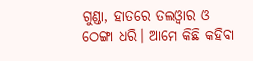ଗୁଣ୍ଡା, ହାତରେ ତଲଓ୍ବାର ଓ ଠେଙ୍ଗା ଧରି। ଆମେ କିଛି କହିବା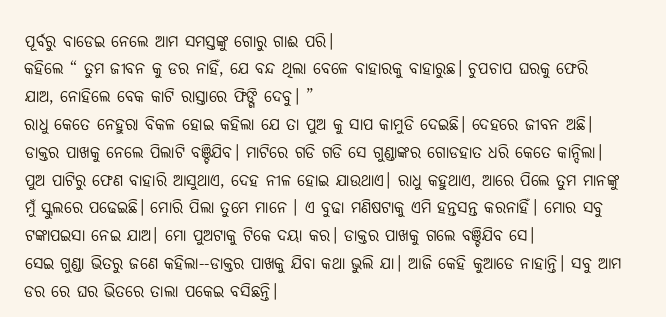ପୂର୍ବରୁ ବାଡେଇ ନେଲେ ଆମ ସମସ୍ତଙ୍କୁ ଗୋରୁ ଗାଈ ପରି।
କହିଲେ “ ତୁମ ଜୀବନ କୁ ଡର ନାହିଁ, ଯେ ବନ୍ଦ ଥିଲା ବେଳେ ବାହାରକୁ ବାହାରୁଛ। ଚୁପଚାପ ଘରକୁ ଫେରି ଯାଅ, ନୋହିଲେ ବେକ କାଟି ରାସ୍ତାରେ ଫିଙ୍ଗି ଦେବୁ। ”
ରାଧୁ କେତେ ନେହୁରା ବିକଳ ହୋଇ କହିଲା ଯେ ତା ପୁଅ କୁ ସାପ କାମୁଡି ଦେଇଛି। ଦେହରେ ଜୀବନ ଅଛି। ଡାକ୍ତର ପାଖକୁ ନେଲେ ପିଲାଟି ବଞ୍ଚିଯିବ। ମାଟିରେ ଗଡି ଗଡି ସେ ଗୁଣ୍ଡାଙ୍କର ଗୋଡହାତ ଧରି କେତେ କାନ୍ଦିଲା। ପୁଅ ପାଟିରୁ ଫେଣ ବାହାରି ଆସୁଥାଏ, ଦେହ ନୀଳ ହୋଇ ଯାଉଥାଏ। ରାଧୁ କହୁଥାଏ, ଆରେ ପିଲେ ତୁମ ମାନଙ୍କୁ ମୁଁ ସ୍କୁଲରେ ପଢେଇଛି। ମୋରି ପିଲା ତୁମେ ମାନେ । ଏ ବୁଢା ମଣିଷଟାକୁ ଏମି ହନ୍ତସନ୍ତ କରନାହିଁ। ମୋର ସବୁ ଟଙ୍କାପଇସା ନେଇ ଯାଅ। ମୋ ପୁଅଟାକୁ ଟିକେ ଦୟା କର। ଡାକ୍ତର ପାଖକୁ ଗଲେ ବଞ୍ଚିଯିବ ସେ।
ସେଇ ଗୁଣ୍ଡା ଭିତରୁ ଜଣେ କହିଲା--ଡାକ୍ତର ପାଖକୁ ଯିବା କଥା ଭୁଲି ଯା। ଆଜି କେହି କୁଆଡେ ନାହାନ୍ତି। ସବୁ ଆମ ଡର ରେ ଘର ଭିତରେ ତାଲା ପକେଇ ବସିଛନ୍ତି।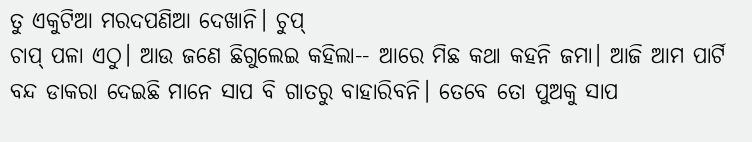ତୁ ଏକୁଟିଆ ମରଦପଣିଆ ଦେଖାନି। ଚୁପ୍
ଚାପ୍ ପଳା ଏଠୁ। ଆଉ ଜଣେ ଛିଗୁଲେଇ କହିଲା-- ଆରେ ମିଛ କଥା କହନି ଜମା। ଆଜି ଆମ ପାର୍ଟି ବନ୍ଦ ଡାକରା ଦେଇଛି ମାନେ ସାପ ବି ଗାତରୁ ବାହାରିବନି। ତେବେ ତୋ ପୁଅକୁ ସାପ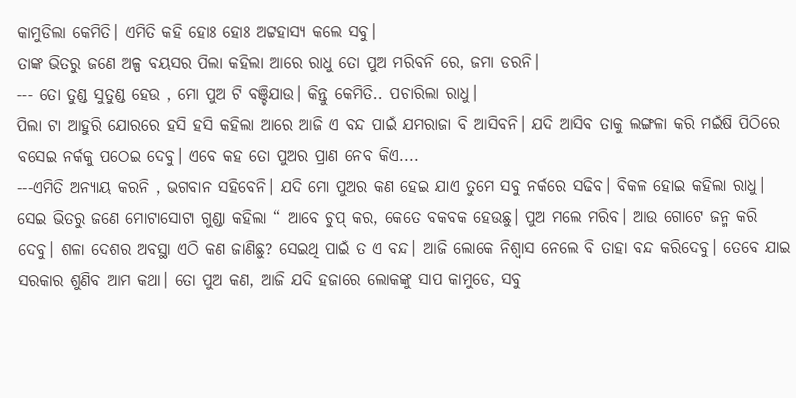କାମୁଡିଲା କେମିତି। ଏମିତି କହି ହୋଃ ହୋଃ ଅଟ୍ଟହାସ୍ଯ କଲେ ସବୁ।
ତାଙ୍କ ଭିତରୁ ଜଣେ ଅଳ୍ପ ବୟସର ପିଲା କହିଲା ଆରେ ରାଧୁ ତୋ ପୁଅ ମରିବନି ରେ, ଜମା ଡରନି।
--- ତୋ ତୁଣ୍ଡ ସୁତୁଣ୍ଡ ହେଉ , ମୋ ପୁଅ ଟି ବଞ୍ଚିଯାଉ। କିନ୍ତୁ କେମିତି.. ପଚାରିଲା ରାଧୁ।
ପିଲା ଟା ଆହୁରି ଯୋରରେ ହସି ହସି କହିଲା ଆରେ ଆଜି ଏ ବନ୍ଦ ପାଇଁ ଯମରାଜା ବି ଆସିବନି। ଯଦି ଆସିବ ତାକୁ ଲଙ୍ଗଳା କରି ମଇଁଷି ପିଠିରେ ବସେଇ ନର୍କକୁ ପଠେଇ ଦେବୁ। ଏବେ କହ ତୋ ପୁଅର ପ୍ରାଣ ନେବ କିଏ....
---ଏମିତି ଅନ୍ଯାୟ କରନି , ଭଗବାନ ସହିବେନି। ଯଦି ମୋ ପୁଅର କଣ ହେଇ ଯାଏ ତୁମେ ସବୁ ନର୍କରେ ସଢିବ। ବିକଳ ହୋଇ କହିଲା ରାଧୁ।
ସେଇ ଭିତରୁ ଜଣେ ମୋଟାସୋଟା ଗୁଣ୍ଡା କହିଲା “ ଆବେ ଚୁପ୍ କର, କେତେ ବକବକ ହେଉଛୁ। ପୁଅ ମଲେ ମରିବ। ଆଉ ଗୋଟେ ଜନ୍ମ କରି ଦେବୁ। ଶଳା ଦେଶର ଅବସ୍ଥା ଏଠି କଣ ଜାଣିଛୁ? ସେଇଥି ପାଇଁ ତ ଏ ବନ୍ଦ। ଆଜି ଲୋକେ ନିଶ୍ବାସ ନେଲେ ବି ତାହା ବନ୍ଦ କରିଦେବୁ। ତେବେ ଯାଇ ସରକାର ଶୁଣିବ ଆମ କଥା। ତୋ ପୁଅ କଣ, ଆଜି ଯଦି ହଜାରେ ଲୋକଙ୍କୁ ସାପ କାମୁଡେ, ସବୁ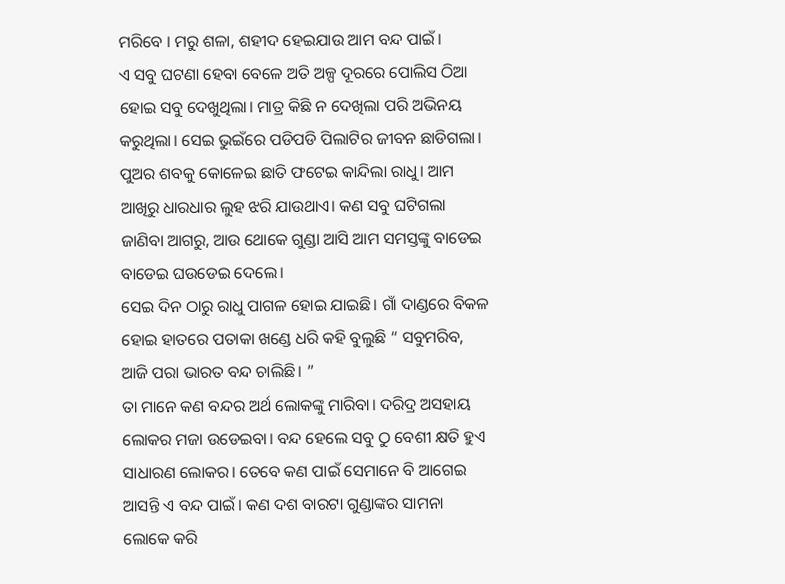ମରିବେ । ମରୁ ଶଳା, ଶହୀଦ ହେଇଯାଉ ଆମ ବନ୍ଦ ପାଇଁ।
ଏ ସବୁ ଘଟଣା ହେବା ବେଳେ ଅତି ଅଳ୍ପ ଦୂରରେ ପୋଲିସ ଠିଆ ହୋଇ ସବୁ ଦେଖୁଥିଲା। ମାତ୍ର କିଛି ନ ଦେଖିଲା ପରି ଅଭିନୟ କରୁଥିଲା। ସେଇ ଭୁଇଁରେ ପଡିପଡି ପିଲାଟିର ଜୀବନ ଛାଡିଗଲା। ପୁଅର ଶବକୁ କୋଳେଇ ଛାତି ଫଟେଇ କାନ୍ଦିଲା ରାଧୁ। ଆମ ଆଖିରୁ ଧାରଧାର ଲୁହ ଝରି ଯାଉଥାଏ। କଣ ସବୁ ଘଟିଗଲା ଜାଣିବା ଆଗରୁ, ଆଉ ଥୋକେ ଗୁଣ୍ଡା ଆସି ଆମ ସମସ୍ତଙ୍କୁ ବାଡେଇ ବାଡେଇ ଘଉଡେଇ ଦେଲେ।
ସେଇ ଦିନ ଠାରୁ ରାଧୁ ପାଗଳ ହୋଇ ଯାଇଛି। ଗାଁ ଦାଣ୍ଡରେ ବିକଳ ହୋଇ ହାତରେ ପତାକା ଖଣ୍ଡେ ଧରି କହି ବୁଲୁଛି “ ସବୁମରିବ, ଆଜି ପରା ଭାରତ ବନ୍ଦ ଚାଲିଛି। ”
ତା ମାନେ କଣ ବନ୍ଦର ଅର୍ଥ ଲୋକଙ୍କୁ ମାରିବା। ଦରିଦ୍ର ଅସହାୟ ଲୋକର ମଜା ଉଡେଇବା। ବନ୍ଦ ହେଲେ ସବୁ ଠୁ ବେଶୀ କ୍ଷତି ହୁଏ ସାଧାରଣ ଲୋକର। ତେବେ କଣ ପାଇଁ ସେମାନେ ବି ଆଗେଇ ଆସନ୍ତି ଏ ବନ୍ଦ ପାଇଁ। କଣ ଦଶ ବାରଟା ଗୁଣ୍ଡାଙ୍କର ସାମନା ଲୋକେ କରି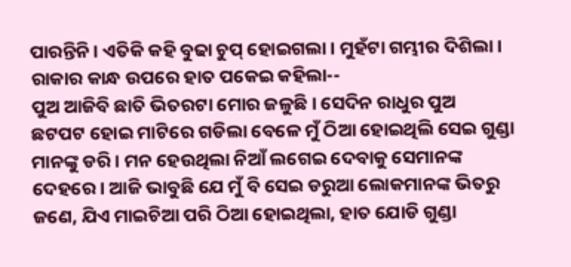ପାରନ୍ତିନି। ଏତିକି କହି ବୁଢା ଚୁପ୍ ହୋଇଗଲା। ମୁହଁଟା ଗମ୍ଭୀର ଦିଶିଲା। ରାକାର କାନ୍ଧ ଉପରେ ହାତ ପକେଇ କହିଲା--
ପୁଅ ଆଜିବି ଛାତି ଭିତରଟା ମୋର ଜଳୁଛି। ସେଦିନ ରାଧୁର ପୁଅ ଛଟପଟ ହୋଇ ମାଟିରେ ଗଡିଲା ବେଳେ ମୁଁ ଠିଆ ହୋଇଥିଲି ସେଇ ଗୁଣ୍ଡା ମାନଙ୍କୁ ଡରି। ମନ ହେଉଥିଲା ନିଆଁ ଲଗେଇ ଦେବାକୁ ସେମାନଙ୍କ ଦେହରେ। ଆଜି ଭାବୁଛି ଯେ ମୁଁ ବି ସେଇ ଡରୁଆ ଲୋକମାନଙ୍କ ଭିତରୁ ଜଣେ, ଯିଏ ମାଇଚିଆ ପରି ଠିଆ ହୋଇଥିଲା, ହାତ ଯୋଡି ଗୁଣ୍ଡା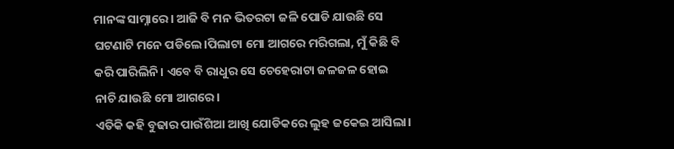ମାନଙ୍କ ସାମ୍ନାରେ। ଆଜି ବି ମନ ଭିତରଟା ଜଳି ପୋଡି ଯାଉଛି ସେ ଘଟଣାଟି ମନେ ପଡିଲେ।ପିଲାଟା ମୋ ଆଗରେ ମରିଗଲା, ମୁଁ କିଛି ବି କରି ପାରିଲିନି। ଏବେ ବି ରାଧୁର ସେ ଚେହେରାଟା ଜଳଜଳ ହୋଇ ନାଚି ଯାଉଛି ମୋ ଆଗରେ।
ଏତିକି କହି ବୁଢାର ପାଉଁଶିଆ ଆଖି ଯୋଡିକରେ ଲୁହ ଜକେଇ ଆସିଲା।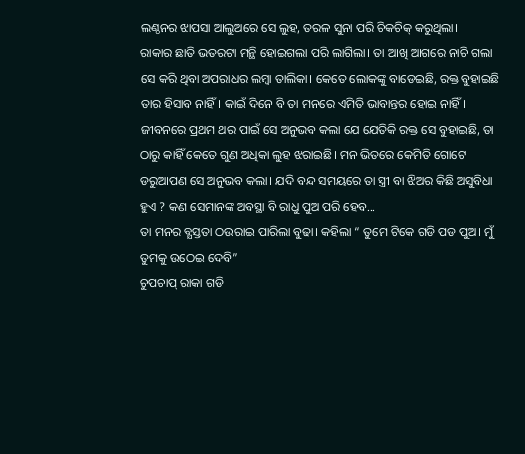ଲଣ୍ଠନର ଝାପସା ଆଲୁଅରେ ସେ ଲୁହ, ତରଳ ସୁନା ପରି ଚିକଚିକ୍ କରୁଥିଲା।
ରାକାର ଛାତି ଭତରଟା ମନ୍ଥି ହୋଇଗଲା ପରି ଲାଗିଲା। ତା ଆଖି ଆଗରେ ନାଚି ଗଲା ସେ କରି ଥିବା ଅପରାଧର ଲମ୍ବା ତାଲିକା। କେତେ ଲୋକଙ୍କୁ ବାଡେଇଛି, ରକ୍ତ ବୁହାଇଛି ତାର ହିସାବ ନାହିଁ। କାଇଁ ଦିନେ ବି ତା ମନରେ ଏମିତି ଭାବାନ୍ତର ହୋଇ ନାହିଁ। ଜୀବନରେ ପ୍ରଥମ ଥର ପାଇଁ ସେ ଅନୁଭବ କଲା ଯେ ଯେତିକି ରକ୍ତ ସେ ବୁହାଇଛି, ତା ଠାରୁ କାହିଁ କେତେ ଗୁଣ ଅଧିକା ଲୁହ ଝରାଇଛି। ମନ ଭିତରେ କେମିତି ଗୋଟେ ଡରୁଆପଣ ସେ ଅନୁଭବ କଲା। ଯଦି ବନ୍ଦ ସମୟରେ ତା ସ୍ତ୍ରୀ ବା ଝିଅର କିଛି ଅସୁବିଧା ହୁଏ ? କଣ ସେମାନଙ୍କ ଅବସ୍ଥା ବି ରାଧୁ ପୁଅ ପରି ହେବ...
ତା ମନର ବ୍ଯସ୍ତତା ଠଉରାଇ ପାରିଲା ବୁଢା। କହିଲା “ ତୁମେ ଟିକେ ଗଡି ପଡ ପୁଅ। ମୁଁ ତୁମକୁ ଉଠେଇ ଦେବି”
ଚୁପଚାପ୍ ରାକା ଗଡି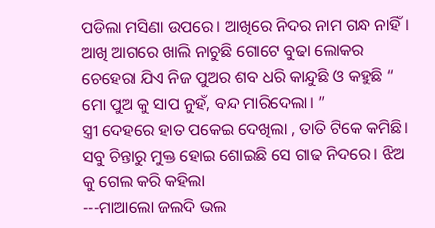ପଡିଲା ମସିଣା ଉପରେ। ଆଖିରେ ନିଦର ନାମ ଗନ୍ଧ ନାହିଁ। ଆଖି ଆଗରେ ଖାଲି ନାଚୁଛି ଗୋଟେ ବୁଢା ଲୋକର ଚେହେରା ଯିଏ ନିଜ ପୁଅର ଶବ ଧରି କାନ୍ଦୁଛି ଓ କହୁଛି “ ମୋ ପୁଅ କୁ ସାପ ନୁହଁ, ବନ୍ଦ ମାରିଦେଲା। ”
ସ୍ତ୍ରୀ ଦେହରେ ହାତ ପକେଇ ଦେଖିଲା , ତାତି ଟିକେ କମିଛି। ସବୁ ଚିନ୍ତାରୁ ମୁକ୍ତ ହୋଇ ଶୋଇଛି ସେ ଗାଢ ନିଦରେ। ଝିଅ କୁ ଗେଲ କରି କହିଲା
---ମାଆଲୋ ଜଲଦି ଭଲ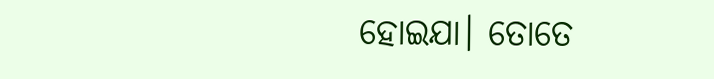ହୋଇଯା। ତୋତେ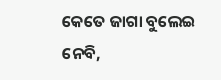କେତେ ଜାଗା ବୁଲେଇ ନେବି,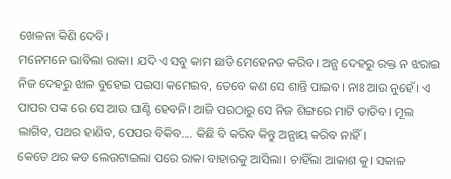ଖେଳନା କିଣି ଦେବି।
ମନେମନେ ଭାବିଲା ରାକା। ଯଦି ଏ ସବୁ କାମ ଛାଡି ମେହେନତ କରିବ। ଅନ୍ଯ ଦେହରୁ ରକ୍ତ ନ ଝରାଇ ନିଜ ଦେହରୁ ଝାଳ ବୁହେଇ ପଇସା କମେଇବ, ତେବେ କଣ ସେ ଶାନ୍ତି ପାଇବ। ନାଃ ଆଉ ନୁହେଁ। ଏ ପାପର ପଙ୍କ ରେ ସେ ଆଉ ଘାଣ୍ଟି ହେବନି। ଆଜି ପରଠାରୁ ସେ ନିଜ ଶିଙ୍ଗରେ ମାଟି ତାଡିବ। ମୂଲ ଲାଗିବ, ପଥର ହାଣିବ, ପେପର ବିକିବ.... କିଛି ବି କରିବ କିନ୍ତୁ ଅନ୍ଯାୟ କରିବ ନାହିଁ।
କେତେ ଥର କଡ ଲେଉଟାଇଲା ପରେ ରାକା ବାହାରକୁ ଆସିଲା। ଚାହିଁଲା ଆକାଶ କୁ। ସକାଳ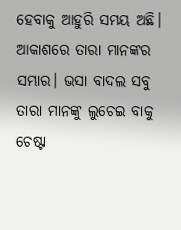ହେବାକୁ ଆହୁରି ସମୟ ଅଛି। ଆକାଶରେ ତାରା ମାନଙ୍କର ସମ୍ଭାର। ଭସା ବାଦଲ ସବୁ ତାରା ମାନଙ୍କୁ ଲୁଚେଇ ବାକୁ ଚେଷ୍ଟା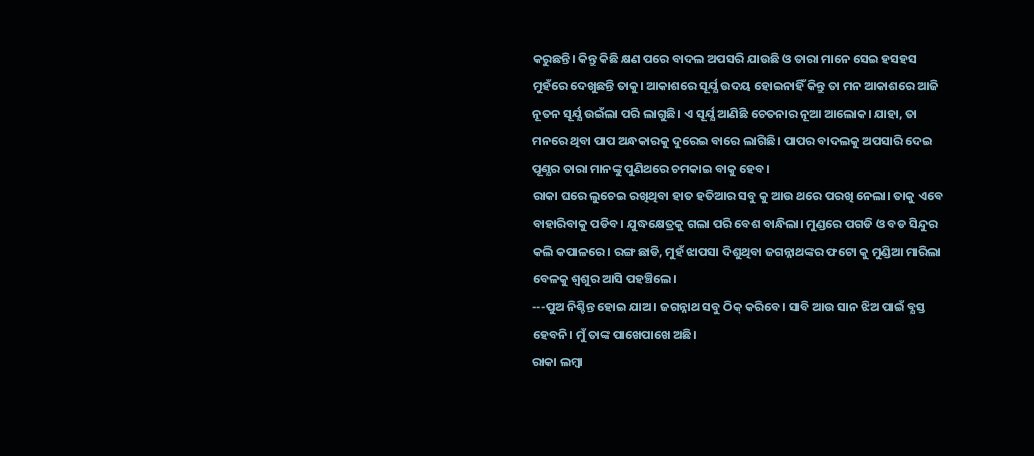କରୁଛନ୍ତି। କିନ୍ତୁ କିଛି କ୍ଷଣ ପରେ ବାଦଲ ଅପସରି ଯାଉଛି ଓ ତାରା ମାନେ ସେଇ ହସହସ ମୁହଁରେ ଦେଖୁଛନ୍ତି ତାକୁ। ଆକାଶରେ ସୂର୍ଯ୍ଯ ଉଦୟ ହୋଇନାହିଁ କିନ୍ତୁ ତା ମନ ଆକାଶରେ ଆଜି ନୂତନ ସୂର୍ଯ୍ଯ ଉଇଁଲା ପରି ଲାଗୁଛି। ଏ ସୂର୍ଯ୍ଯ ଆଣିଛି ଚେତନାର ନୂଆ ଆଲୋକ। ଯାହା, ତା ମନରେ ଥିବା ପାପ ଅନ୍ଧକାରକୁ ଦୁରେଇ ବାରେ ଲାଗିଛି। ପାପର ବାଦଲକୁ ଅପସାରି ଦେଇ ପୂଣ୍ଯର ତାରା ମାନଙ୍କୁ ପୁଣିଥରେ ଚମକାଇ ବାକୁ ହେବ।
ରାକା ଘରେ ଲୁଚେଇ ରଖିଥିବା ହାତ ହତିଆର ସବୁ କୁ ଆଉ ଥରେ ପରଖି ନେଲା। ତାକୁ ଏବେ ବାହାରିବାକୁ ପଡିବ। ଯୁଦ୍ଧକ୍ଷେତ୍ରକୁ ଗଲା ପରି ବେଶ ବାନ୍ଧିଲା। ମୁଣ୍ଡରେ ପଗଡି ଓ ବଡ ସିନ୍ଦୁର କଲି କପାଳରେ। ରଙ୍ଗ ଛାଡି, ମୁହଁ ଝାପସା ଦିଶୁଥିବା ଜଗନ୍ନାଥଙ୍କର ଫଟୋ କୁ ମୁଣ୍ଡିଆ ମାରିଲା ବେଳକୁ ଶ୍ବଶୁର ଆସି ପହଞ୍ଚିଲେ।
---ପୁଅ ନିଶ୍ଚିନ୍ତ ହୋଇ ଯାଅ। ଜଗନ୍ନାଥ ସବୁ ଠିକ୍ କରିବେ। ସାବି ଆଉ ସାନ ଝିଅ ପାଇଁ ବ୍ଯସ୍ତ ହେବନି। ମୁଁ ତାଙ୍କ ପାଖେପାଖେ ଅଛି।
ରାକା ଲମ୍ବା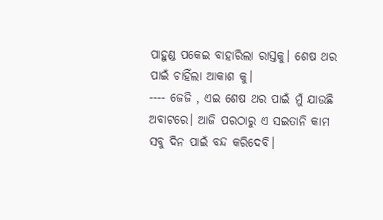ପାହୁଣ୍ଡ ପକେଇ ବାହାରିଲା ରାସ୍ତକୁ। ଶେଷ ଥର ପାଇଁ ଚାହିଁଲା ଆକାଶ କୁ।
---- ଜେଜି , ଏଇ ଶେଷ ଥର ପାଇଁ ମୁଁ ଯାଉଛି ଅବାଟରେ। ଆଜି ପରଠାରୁ ଏ ସଇତାନି କାମ ସବୁ ଦିନ ପାଇଁ ବନ୍ଦ କରିଦେବି।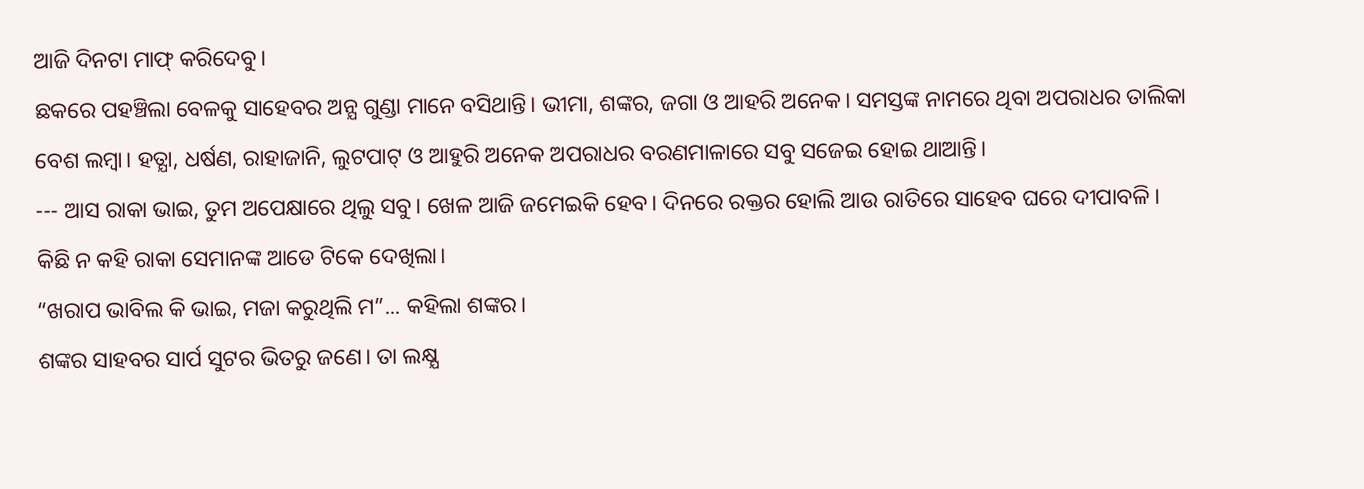ଆଜି ଦିନଟା ମାଫ୍ କରିଦେବୁ।
ଛକରେ ପହଞ୍ଚିଲା ବେଳକୁ ସାହେବର ଅନ୍ଯ ଗୁଣ୍ଡା ମାନେ ବସିଥାନ୍ତି। ଭୀମା, ଶଙ୍କର, ଜଗା ଓ ଆହରି ଅନେକ। ସମସ୍ତଙ୍କ ନାମରେ ଥିବା ଅପରାଧର ତାଲିକା ବେଶ ଲମ୍ବା। ହତ୍ଯା, ଧର୍ଷଣ, ରାହାଜାନି, ଲୁଟପାଟ୍ ଓ ଆହୁରି ଅନେକ ଅପରାଧର ବରଣମାଳାରେ ସବୁ ସଜେଇ ହୋଇ ଥାଆନ୍ତି।
--- ଆସ ରାକା ଭାଇ, ତୁମ ଅପେକ୍ଷାରେ ଥିଲୁ ସବୁ। ଖେଳ ଆଜି ଜମେଇକି ହେବ। ଦିନରେ ରକ୍ତର ହୋଲି ଆଉ ରାତିରେ ସାହେବ ଘରେ ଦୀପାବଳି।
କିଛି ନ କହି ରାକା ସେମାନଙ୍କ ଆଡେ ଟିକେ ଦେଖିଲା।
“ଖରାପ ଭାବିଲ କି ଭାଇ, ମଜା କରୁଥିଲି ମ”... କହିଲା ଶଙ୍କର।
ଶଙ୍କର ସାହବର ସାର୍ପ ସୁଟର ଭିତରୁ ଜଣେ। ତା ଲକ୍ଷ୍ଯ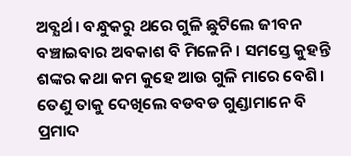ଅବ୍ଯର୍ଥ। ବନ୍ଧୁକରୁ ଥରେ ଗୁଳି ଛୁଟିଲେ ଜୀବନ ବଞ୍ଚାଇବାର ଅବକାଶ ବି ମିଳେନି। ସମସ୍ତେ କୁହନ୍ତି ଶଙ୍କର କଥା କମ କୁହେ ଆଉ ଗୁଳି ମାରେ ବେଶି। ତେଣୁ ତାକୁ ଦେଖିଲେ ବଡବଡ ଗୁଣ୍ଡାମାନେ ବି ପ୍ରମାଦ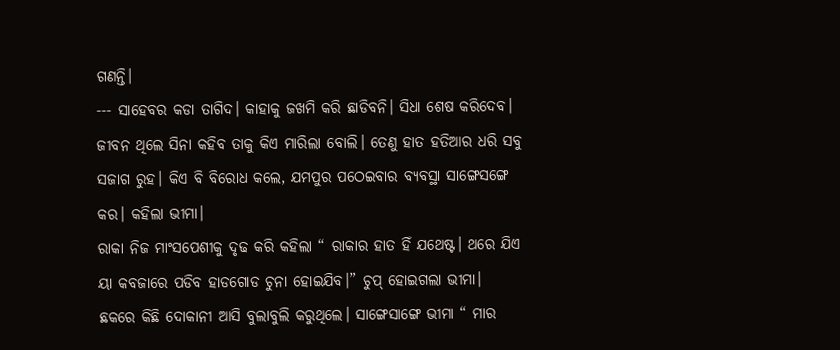ଗଣନ୍ତି।
--- ସାହେବର କଡା ତାଗିଦ। କାହାକୁ ଜଖମି କରି ଛାଡିବନି। ସିଧା ଶେଷ କରିଦେବ। ଜୀବନ ଥିଲେ ସିନା କହିବ ତାକୁ କିଏ ମାରିଲା ବୋଲି। ତେଣୁ ହାତ ହତିଆର ଧରି ସବୁ ସଜାଗ ରୁହ। କିଏ ବି ବିରୋଧ କଲେ, ଯମପୁର ପଠେଇବାର ବ୍ଯବସ୍ଥା ସାଙ୍ଗେସଙ୍ଗେ କର। କହିଲା ଭୀମା।
ରାକା ନିଜ ମାଂସପେଶୀକୁ ଦୃଢ କରି କହିଲା “ ରାକାର ହାତ ହିଁ ଯଥେଷ୍ଟ। ଥରେ ଯିଏ ୟା କବଜାରେ ପଡିବ ହାଡଗୋଡ ଚୁନା ହୋଇଯିବ।” ଚୁପ୍ ହୋଇଗଲା ଭୀମା।
ଛକରେ କିଛି ଦୋକାନୀ ଆସି ବୁଲାବୁଲି କରୁଥିଲେ। ସାଙ୍ଗେସାଙ୍ଗେ ଭୀମା “ ମାର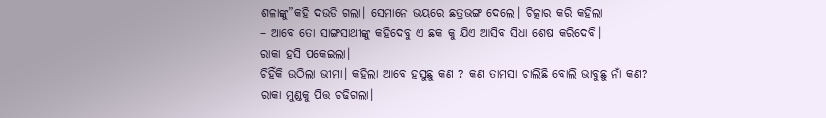ଶଳାଙ୍କୁ”କହି ଦଉଡି ଗଲା। ସେମାନେ ଭୟରେ ଛତ୍ରଭଙ୍ଗ ଦେଲେ। ଚିତ୍କାର କରି କହିଲା
– ଆବେ ତୋ ସାଙ୍ଗସାଥୀଙ୍କୁ କହିଦେବୁ ଏ ଛକ କୁ ଯିଏ ଆସିବ ସିଧା ଶେଷ କରିଦେବି।
ରାକା ହସି ପକେଇଲା।
ଚିହିଁକି ଉଠିଲା ଭୀମା। କହିଲା ଆବେ ହସୁଛୁ କଣ ? କଣ ତାମସା ଚାଲିଛି ବୋଲି ଭାବୁଛୁ ନାଁ କଣ?
ରାକା ମୁଣ୍ଡକୁ ପିତ୍ତ ଚଢିଗଲା।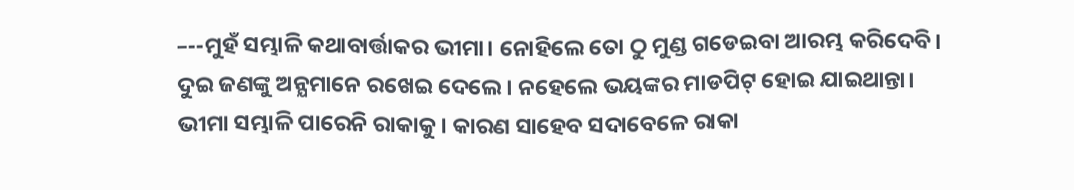–--ମୁହଁ ସମ୍ଭାଳି କଥାବାର୍ତ୍ତାକର ଭୀମା। ନୋହିଲେ ତୋ ଠୁ ମୁଣ୍ଡ ଗଡେଇବା ଆରମ୍ଭ କରିଦେବି।
ଦୁଇ ଜଣଙ୍କୁ ଅନ୍ଯମାନେ ରଖେଇ ଦେଲେ। ନହେଲେ ଭୟଙ୍କର ମାଡପିଟ୍ ହୋଇ ଯାଇଥାନ୍ତା।
ଭୀମା ସମ୍ଭାଳି ପାରେନି ରାକାକୁ। କାରଣ ସାହେବ ସଦାବେଳେ ରାକା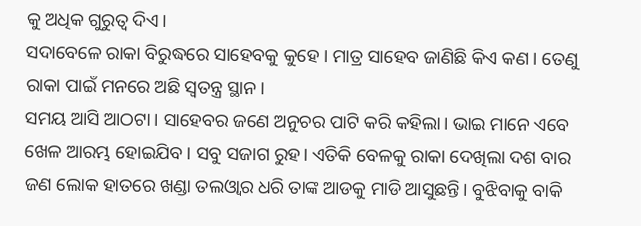କୁ ଅଧିକ ଗୁରୁତ୍ବ ଦିଏ।
ସଦାବେଳେ ରାକା ବିରୁଦ୍ଧରେ ସାହେବକୁ କୁହେ । ମାତ୍ର ସାହେବ ଜାଣିଛି କିଏ କଣ। ତେଣୁ ରାକା ପାଇଁ ମନରେ ଅଛି ସ୍ବତନ୍ତ୍ର ସ୍ଥାନ।
ସମୟ ଆସି ଆଠଟା। ସାହେବର ଜଣେ ଅନୁଚର ପାଟି କରି କହିଲା। ଭାଇ ମାନେ ଏବେ ଖେଳ ଆରମ୍ଭ ହୋଇଯିବ। ସବୁ ସଜାଗ ରୁହ। ଏତିକି ବେଳକୁ ରାକା ଦେଖିଲା ଦଶ ବାର ଜଣ ଲୋକ ହାତରେ ଖଣ୍ଡା ତଲଓ୍ବାର ଧରି ତାଙ୍କ ଆଡକୁ ମାଡି ଆସୁଛନ୍ତି। ବୁଝିବାକୁ ବାକି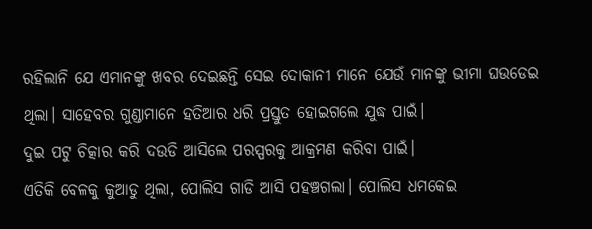ରହିଲାନି ଯେ ଏମାନଙ୍କୁ ଖବର ଦେଇଛନ୍ତି ସେଇ ଦୋକାନୀ ମାନେ ଯେଉଁ ମାନଙ୍କୁ ଭୀମା ଘଉଡେଇ ଥିଲା। ସାହେବର ଗୁଣ୍ଡାମାନେ ହତିଆର ଧରି ପ୍ରସ୍ତୁତ ହୋଇଗଲେ ଯୁଦ୍ଧ ପାଇଁ।
ଦୁଇ ପଟୁ ଚିତ୍କାର କରି ଦଉଡି ଆସିଲେ ପରସ୍ପରକୁ ଆକ୍ରମଣ କରିବା ପାଇଁ।
ଏତିକି ବେଳକୁ କୁଆଡୁ ଥିଲା, ପୋଲିସ ଗାଡି ଆସି ପହଞ୍ଚଗଲା। ପୋଲିସ ଧମକେଇ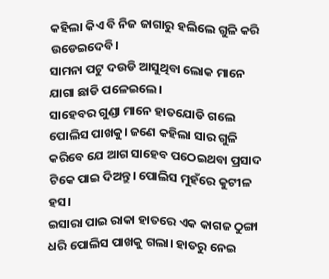କହିଲା କିଏ ବି ନିଜ ଜାଗାରୁ ହଲିଲେ ଗୁଳି କରି ଉଡେଇଦେବି।
ସାମନା ପଟୁ ଦଉଡି ଆସୁଥିବା ଲୋକ ମାନେ ଯାଗା ଛାଡି ପଳେଇଲେ।
ସାହେବର ଗୁଣ୍ଡା ମାନେ ହାତଯୋଡି ଗଲେ ପୋଲିସ ପାଖକୁ। ଜଣେ କହିଲା ସାର ଗୁଳି କରିବେ ଯେ ଆଗ ସାହେବ ପଠେଇଥବା ପ୍ରସାଦ ଟିକେ ପାଇ ଦିଅନ୍ତୁ। ପୋଲିସ ମୁହଁରେ କୁଟୀଳ ହସ।
ଇସାରା ପାଇ ରାକା ହାତରେ ଏକ କାଗଜ ଠୁଙ୍ଗା ଧରି ପୋଲିସ ପାଖକୁ ଗଲା। ହାତରୁ ନେଇ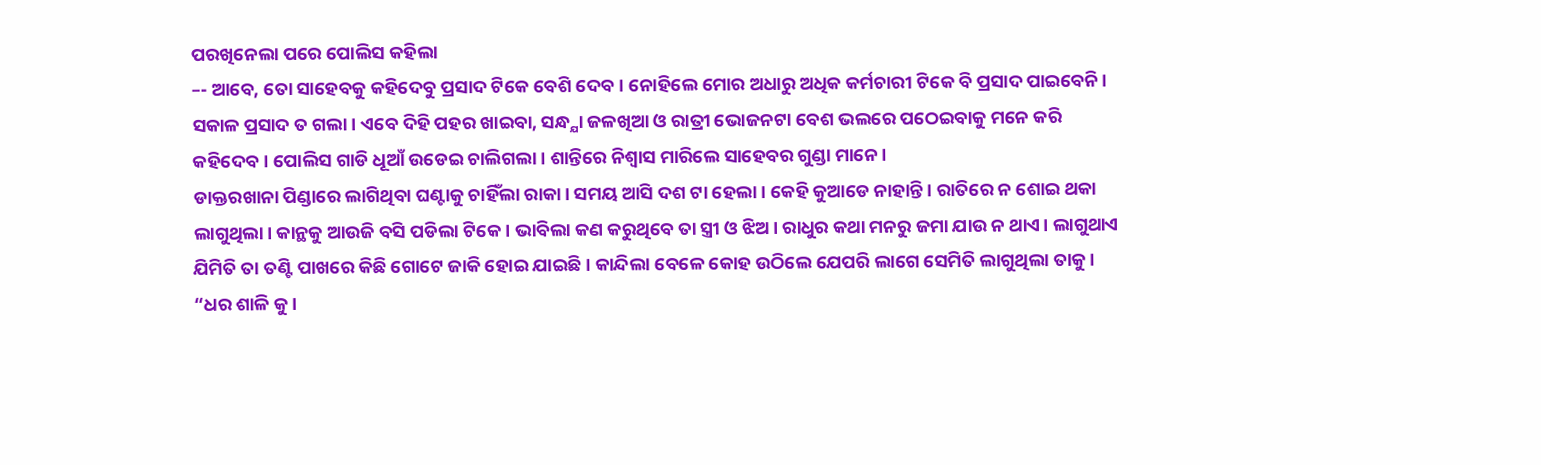ପରଖିନେଲା ପରେ ପୋଲିସ କହିଲା
–- ଆବେ, ତୋ ସାହେବକୁ କହିଦେବୁ ପ୍ରସାଦ ଟିକେ ବେଶି ଦେବ। ନୋହିଲେ ମୋର ଅଧାରୁ ଅଧିକ କର୍ମଚାରୀ ଟିକେ ବି ପ୍ରସାଦ ପାଇବେନି। ସକାଳ ପ୍ରସାଦ ତ ଗଲା। ଏବେ ଦିହି ପହର ଖାଇବା, ସନ୍ଧ୍ଯା ଜଳଖିଆ ଓ ରାତ୍ରୀ ଭୋଜନଟା ବେଶ ଭଲରେ ପଠେଇବାକୁ ମନେ କରି କହିଦେବ। ପୋଲିସ ଗାଡି ଧୂଆଁ ଉଡେଇ ଚାଲିଗଲା। ଶାନ୍ତିରେ ନିଶ୍ବାସ ମାରିଲେ ସାହେବର ଗୁଣ୍ଡା ମାନେ।
ଡାକ୍ତରଖାନା ପିଣ୍ଡାରେ ଲାଗିଥିବା ଘଣ୍ଟାକୁ ଚାହିଁଲା ରାକା। ସମୟ ଆସି ଦଶ ଟା ହେଲା। କେହି କୁଆଡେ ନାହାନ୍ତି। ରାତିରେ ନ ଶୋଇ ଥକା ଲାଗୁଥିଲା। କାନ୍ଥକୁ ଆଉଜି ବସି ପଡିଲା ଟିକେ। ଭାବିଲା କଣ କରୁଥିବେ ତା ସ୍ତ୍ରୀ ଓ ଝିଅ। ରାଧୁର କଥା ମନରୁ ଜମା ଯାଉ ନ ଥାଏ। ଲାଗୁଥାଏ ଯିମିତି ତା ତଣ୍ଟି ପାଖରେ କିଛି ଗୋଟେ ଜାକି ହୋଇ ଯାଇଛି। କାନ୍ଦିଲା ବେଳେ କୋହ ଉଠିଲେ ଯେପରି ଲାଗେ ସେମିତି ଲାଗୁଥିଲା ତାକୁ।
“ଧର ଶାଳି କୁ ।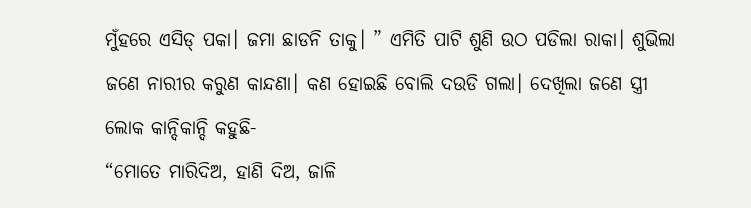ମୁଁହରେ ଏସିଡ୍ ପକା। ଜମା ଛାଡନି ତାକୁ। ” ଏମିତି ପାଟି ଶୁଣି ଉଠ ପଡିଲା ରାକା। ଶୁଭିଲା ଜଣେ ନାରୀର କରୁଣ କାନ୍ଦଣା। କଣ ହୋଇଛି ବୋଲି ଦଉଡି ଗଲା। ଦେଖିଲା ଜଣେ ସ୍ତ୍ରୀ ଲୋକ କାନ୍ଦିକାନ୍ଦି କହୁଛି-
“ମୋତେ ମାରିଦିଅ, ହାଣି ଦିଅ, ଜାଳି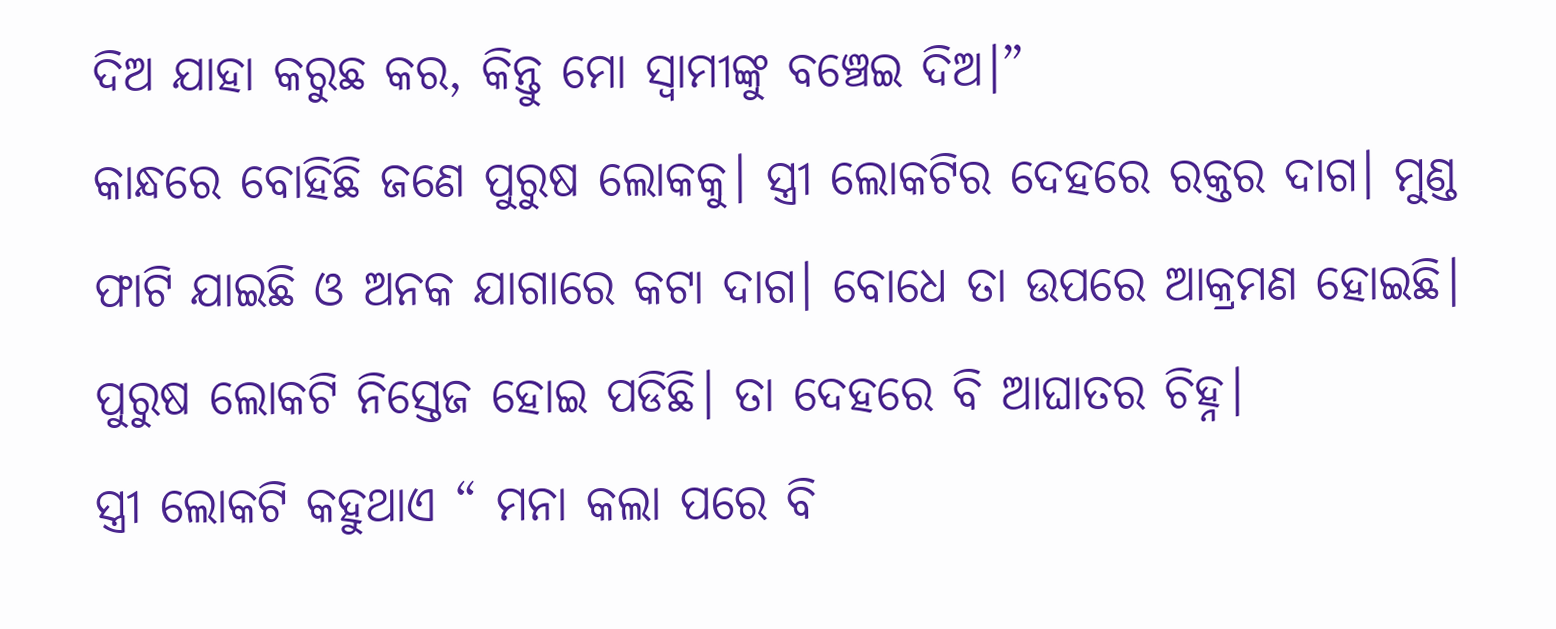ଦିଅ ଯାହା କରୁଛ କର, କିନ୍ତୁ ମୋ ସ୍ବାମୀଙ୍କୁ ବଞ୍ଚେଇ ଦିଅ।”
କାନ୍ଧରେ ବୋହିଛି ଜଣେ ପୁରୁଷ ଲୋକକୁ। ସ୍ତ୍ରୀ ଲୋକଟିର ଦେହରେ ରକ୍ତର ଦାଗ। ମୁଣ୍ଡ ଫାଟି ଯାଇଛି ଓ ଅନକ ଯାଗାରେ କଟା ଦାଗ। ବୋଧେ ତା ଉପରେ ଆକ୍ରମଣ ହୋଇଛି। ପୁରୁଷ ଲୋକଟି ନିସ୍ତେଜ ହୋଇ ପଡିଛି। ତା ଦେହରେ ବି ଆଘାତର ଚିହ୍ନ।
ସ୍ତ୍ରୀ ଲୋକଟି କହୁଥାଏ “ ମନା କଲା ପରେ ବି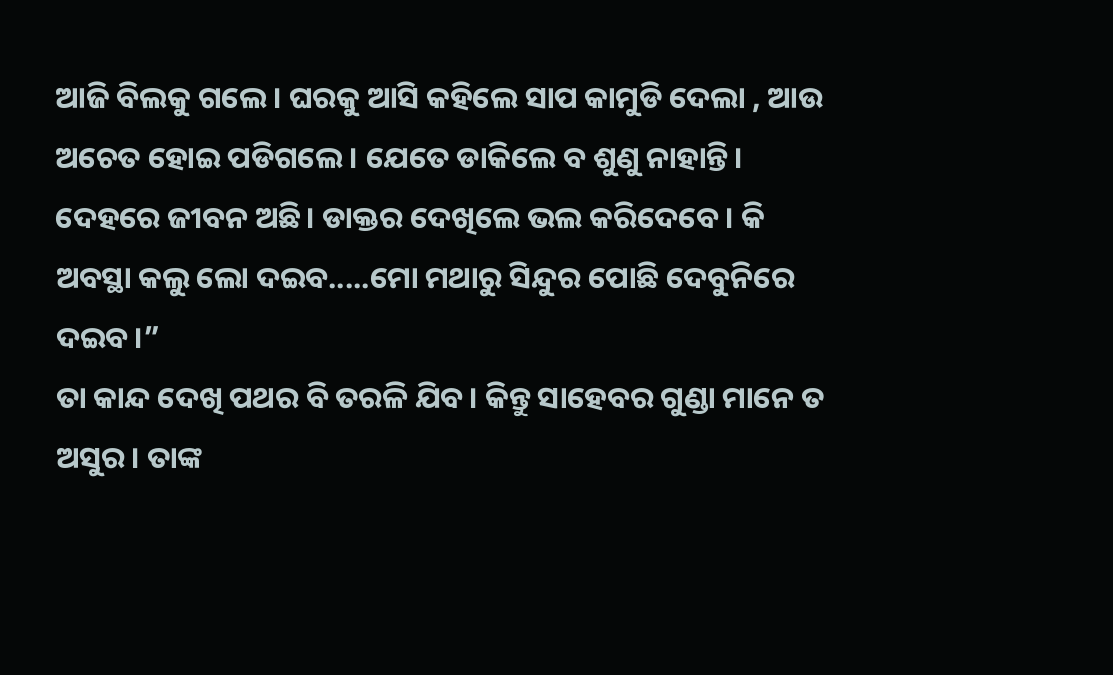ଆଜି ବିଲକୁ ଗଲେ। ଘରକୁ ଆସି କହିଲେ ସାପ କାମୁଡି ଦେଲା , ଆଉ ଅଚେତ ହୋଇ ପଡିଗଲେ। ଯେତେ ଡାକିଲେ ବ ଶୁଣୁ ନାହାନ୍ତି। ଦେହରେ ଜୀବନ ଅଛି। ଡାକ୍ତର ଦେଖିଲେ ଭଲ କରିଦେବେ। କି ଅବସ୍ଥା କଲୁ ଲୋ ଦଇବ.....ମୋ ମଥାରୁ ସିନ୍ଦୁର ପୋଛି ଦେବୁନିରେ ଦଇବ।”
ତା କାନ୍ଦ ଦେଖି ପଥର ବି ତରଳି ଯିବ। କିନ୍ତୁ ସାହେବର ଗୁଣ୍ଡା ମାନେ ତ ଅସୁର। ତାଙ୍କ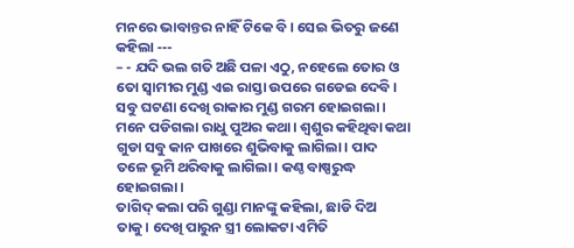ମନରେ ଭାବାନ୍ତର ନାହିଁ ଟିକେ ବି। ସେଇ ଭିତରୁ ଜଣେ କହିଲା ---
– - ଯଦି ଭଲ ଗତି ଅଛି ପଳା ଏଠୁ, ନହେଲେ ତୋର ଓ ତୋ ସ୍ବାମୀର ମୁଣ୍ଡ ଏଇ ରାସ୍ତା ଉପରେ ଗଡେଇ ଦେବି।
ସବୁ ଘଟଣା ଦେଖି ରାକାର ମୁଣ୍ଡ ଗରମ ହୋଇଗଲା। ମନେ ପଡିଗଲା ରାଧୁ ପୁଅର କଥା। ଶ୍ବଶୁର କହିଥିବା କଥା ଗୁଡା ସବୁ କାନ ପାଖରେ ଶୁଭିବାକୁ ଲାଗିଲା। ପାଦ ତଳେ ଭୂମି ଥରିବାକୁ ଲାଗିଲା। କଣ୍ଠ ବାଷ୍ପରୁଦ୍ଧ ହୋଇଗଲା।
ତାଗିଦ୍ କଲା ପରି ଗୁଣ୍ଡା ମାନଙ୍କୁ କହିଲା, ଛାଡି ଦିଅ ତାକୁ। ଦେଖି ପାରୁନ ସ୍ତ୍ରୀ ଲୋକଟା ଏମିତି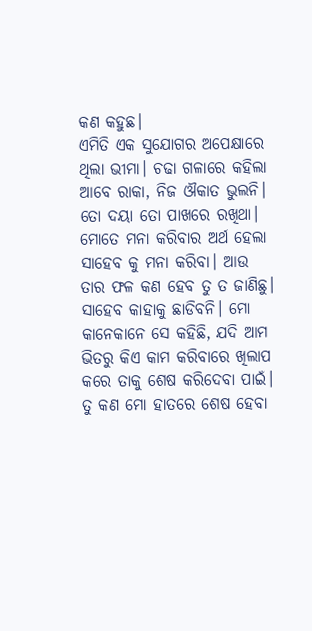କଣ କହୁଛ।
ଏମିତି ଏକ ସୁଯୋଗର ଅପେକ୍ଷାରେ ଥିଲା ଭୀମା। ଚଢା ଗଳାରେ କହିଲା ଆବେ ରାକା, ନିଜ ଔକାତ ଭୁଲନି। ତୋ ଦୟା ତୋ ପାଖରେ ରଖିଥା। ମୋତେ ମନା କରିବାର ଅର୍ଥ ହେଲା ସାହେବ କୁ ମନା କରିବା। ଆଉ ତାର ଫଳ କଣ ହେବ ତୁ ତ ଜାଣିଛୁ। ସାହେବ କାହାକୁ ଛାଡିବନି। ମୋ କାନେକାନେ ସେ କହିଛି, ଯଦି ଆମ ଭିତରୁ କିଏ କାମ କରିବାରେ ଖିଲାପ କରେ ତାକୁ ଶେଷ କରିଦେବା ପାଇଁ। ତୁ କଣ ମୋ ହାତରେ ଶେଷ ହେବା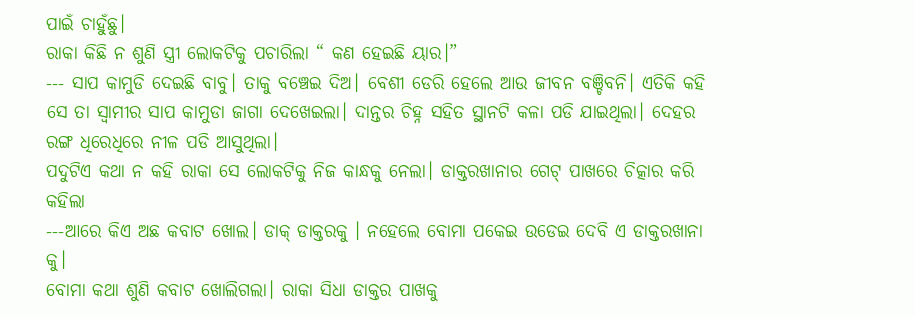ପାଇଁ ଚାହୁଁଛୁ।
ରାକା କିଛି ନ ଶୁଣି ସ୍ତ୍ରୀ ଲୋକଟିକୁ ପଚାରିଲା “ କଣ ହେଇଛି ୟାର।”
--- ସାପ କାମୁଡି ଦେଇଛି ବାବୁ। ତାକୁ ବଞ୍ଚେଇ ଦିଅ। ବେଶୀ ଡେରି ହେଲେ ଆଉ ଜୀବନ ବଞ୍ଚିବନି। ଏତିକି କହି ସେ ତା ସ୍ବାମୀର ସାପ କାମୁଡା ଜାଗା ଦେଖେଇଲା। ଦାନ୍ତର ଚିହ୍ନ ସହିତ ସ୍ଥାନଟି କଳା ପଡି ଯାଇଥିଲା। ଦେହର ରଙ୍ଗ ଧିରେଧିରେ ନୀଳ ପଡି ଆସୁଥିଲା।
ପଦୁଟିଏ କଥା ନ କହି ରାକା ସେ ଲୋକଟିକୁ ନିଜ କାନ୍ଧକୁ ନେଲା। ଡାକ୍ତରଖାନାର ଗେଟ୍ ପାଖରେ ଚିତ୍କାର କରି କହିଲା
---ଆରେ କିଏ ଅଛ କବାଟ ଖୋଲ। ଡାକ୍ ଡାକ୍ତରକୁ । ନହେଲେ ବୋମା ପକେଇ ଉଡେଇ ଦେବି ଏ ଡାକ୍ତରଖାନା କୁ।
ବୋମା କଥା ଶୁଣି କବାଟ ଖୋଲିଗଲା। ରାକା ସିଧା ଡାକ୍ତର ପାଖକୁ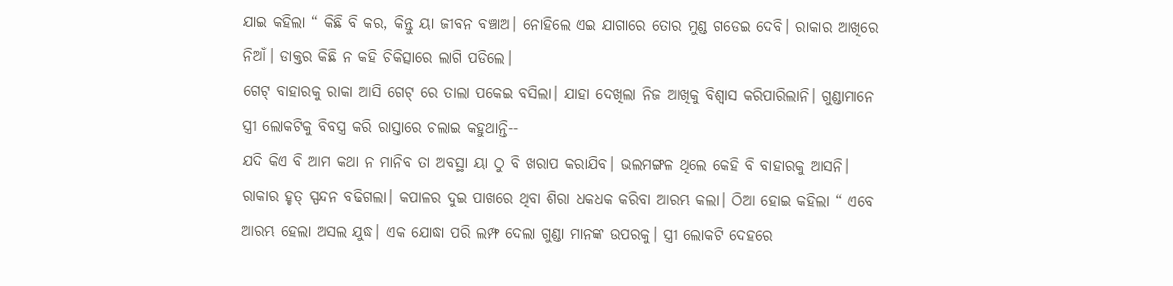ଯାଇ କହିଲା “ କିଛି ବି କର, କିନ୍ତୁ ୟା ଜୀବନ ବଞ୍ଚାଅ। ନୋହିଲେ ଏଇ ଯାଗାରେ ତୋର ମୁଣ୍ଡ ଗଡେଇ ଦେବି। ରାକାର ଆଖିରେ ନିଆଁ। ଡାକ୍ତର କିଛି ନ କହି ଚିକିତ୍ସାରେ ଲାଗି ପଡିଲେ।
ଗେଟ୍ ବାହାରକୁ ରାକା ଆସି ଗେଟ୍ ରେ ତାଲା ପକେଇ ବସିଲା। ଯାହା ଦେଖିଲା ନିଜ ଆଖିକୁ ବିଶ୍ବାସ କରିପାରିଲାନି। ଗୁଣ୍ଡାମାନେ ସ୍ତ୍ରୀ ଲୋକଟିକୁ ବିବସ୍ତ୍ର କରି ରାସ୍ତାରେ ଚଲାଇ କହୁଥାନ୍ତି--
ଯଦି କିଏ ବି ଆମ କଥା ନ ମାନିବ ତା ଅବସ୍ଥା ୟା ଠୁ ବି ଖରାପ କରାଯିବ। ଭଲମଙ୍ଗଳ ଥିଲେ କେହି ବି ବାହାରକୁ ଆସନି।
ରାକାର ହୃତ୍ ସ୍ପନ୍ଦନ ବଢିଗଲା। କପାଳର ଦୁଇ ପାଖରେ ଥିବା ଶିରା ଧକଧକ କରିବା ଆରମ୍ଭ କଲା। ଠିଆ ହୋଇ କହିଲା “ ଏବେ ଆରମ୍ଭ ହେଲା ଅସଲ ଯୁଦ୍ଧ। ଏକ ଯୋଦ୍ଧା ପରି ଲମ୍ଫ ଦେଲା ଗୁଣ୍ଡା ମାନଙ୍କ ଉପରକୁ। ସ୍ତ୍ରୀ ଲୋକଟି ଦେହରେ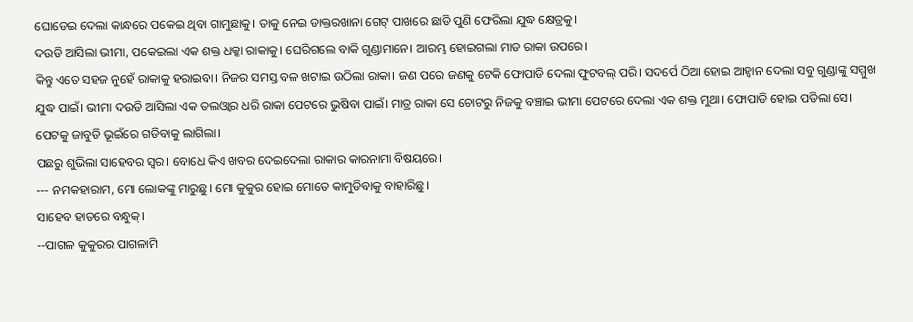ଘୋଡେଇ ଦେଲା କାନ୍ଧରେ ପକେଇ ଥିବା ଗାମୁଛାକୁ। ତାକୁ ନେଇ ଡାକ୍ତରଖାନା ଗେଟ୍ ପାଖରେ ଛାଡି ପୁଣି ଫେରିଲା ଯୁଦ୍ଧ କ୍ଷେତ୍ରକୁ।
ଦଉଡି ଆସିଲା ଭୀମା, ପକେଇଲା ଏକ ଶକ୍ତ ଧକ୍କା ରାକାକୁ। ଘେରିଗଲେ ବାକି ଗୁଣ୍ଡାମାନେ। ଆରମ୍ଭ ହୋଇଗଲା ମାଡ ରାକା ଉପରେ।
କିନ୍ତୁ ଏତେ ସହଜ ନୁହେଁ ରାକାକୁ ହରାଇବା। ନିଜର ସମସ୍ତ ବଳ ଖଟାଇ ଉଠିଲା ରାକା। ଜଣ ପରେ ଜଣକୁ ଟେକି ଫୋପାଡି ଦେଲା ଫୁଟବଲ୍ ପରି। ସଦର୍ପେ ଠିଆ ହୋଇ ଆହ୍ବାନ ଦେଲା ସବୁ ଗୁଣ୍ଡାଙ୍କୁ ସମ୍ମୁଖ ଯୁଦ୍ଧ ପାଇଁ। ଭୀମା ଦଉଡି ଆସିଲା ଏକ ତଲଓ୍ବାର ଧରି ରାକା ପେଟରେ ଭୁଷିବା ପାଇଁ। ମାତ୍ର ରାକା ସେ ଚୋଟରୁ ନିଜକୁ ବଞ୍ଚାଇ ଭୀମା ପେଟରେ ଦେଲା ଏକ ଶକ୍ତ ମୁଥା। ଫୋପାଡି ହୋଇ ପଡିଲା ସେ। ପେଟକୁ ଜାବୁଡି ଭୂଇଁରେ ଗଡିବାକୁ ଲାଗିଲା।
ପଛରୁ ଶୁଭିଲା ସାହେବର ସ୍ବର। ବୋଧେ କିଏ ଖବର ଦେଇଦେଲା ରାକାର କାରନାମା ବିଷୟରେ।
--- ନମକହାରାମ, ମୋ ଲୋକଙ୍କୁ ମାରୁଛୁ। ମୋ କୁକୁର ହୋଇ ମୋତେ କାମୁଡିବାକୁ ବାହାରିଛୁ।
ସାହେବ ହାତରେ ବନ୍ଧୁକ୍।
--ପାଗଳ କୁକୁରର ପାଗଳାମି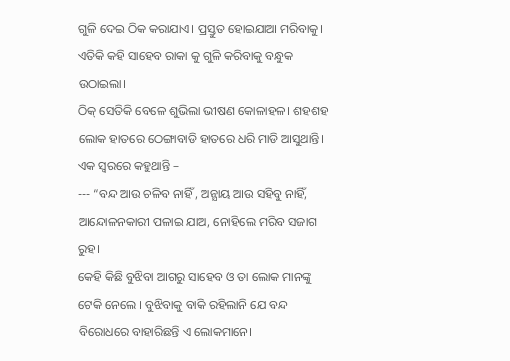ଗୁଳି ଦେଇ ଠିକ କରାଯାଏ। ପ୍ରସ୍ତୁତ ହୋଇଯାଆ ମରିବାକୁ।
ଏତିକି କହି ସାହେବ ରାକା କୁ ଗୁଳି କରିବାକୁ ବନ୍ଧୁକ ଉଠାଇଲା।
ଠିକ୍ ସେତିକି ବେଳେ ଶୁଭିଲା ଭୀଷଣ କୋଳାହଳ। ଶହଶହ ଲୋକ ହାତରେ ଠେଙ୍ଗାବାଡି ହାତରେ ଧରି ମାଡି ଆସୁଥାନ୍ତି। ଏକ ସ୍ବରରେ କହୁଥାନ୍ତି –
--- “ବନ୍ଦ ଆଉ ଚଳିବ ନାହିଁ , ଅନ୍ଯାୟ ଆଉ ସହିବୁ ନାହିଁ, ଆନ୍ଦୋଳନକାରୀ ପଳାଇ ଯାଅ, ନୋହିଲେ ମରିବ ସଜାଗ ରୁହ।
କେହି କିଛି ବୁଝିବା ଆଗରୁ ସାହେବ ଓ ତା ଲୋକ ମାନଙ୍କୁ ଟେକି ନେଲେ । ବୁଝିବାକୁ ବାକି ରହିଲାନି ଯେ ବନ୍ଦ ବିରୋଧରେ ବାହାରିଛନ୍ତି ଏ ଲୋକମାନେ।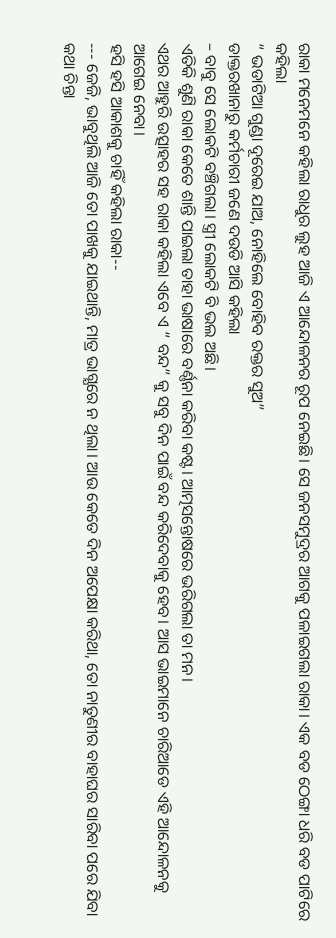ରାକା ମନେମନେ କହିଲା ରାଧୁର ଲୁହ ଆଜି ଏ ଆନ୍ଦୋଳନର ରୂପ ନେଇଛି। ସେ ଜନସମୁଦ୍ରର ଆଗକୁ ପଳାଇଗଲା ରାକା। ଏକ ବଡ ଠେଙ୍ଗା ଧରି ବଡ ପାଟିରେ କହିଲା
“ ଭଡାଟିଆ ଗୁଣ୍ଡା ଦୂରେଇ ଯାଅ, ନୋହିଲେ ବୋହିବ ରକ୍ତର ସୁଅ”
ଡାକ୍ତରଖାନାରୁ କର୍ମଚାରୀ ଜଣେ ଦଉଡି ଆସି କହିଲା
– ବାବୁ ସେ ଲୋକଟି ବଞ୍ଚିଗଲା। ସ୍ତ୍ରୀ ଲୋକଟି ବି ଭଲ ଅଛି।
ଏତିକି ଶୁଣି ରାକା କେତେ ଶାନ୍ତି ପାଇଲା ତାହା ଭାଷାରେ ବର୍ଣ୍ଣନା କରିବା କଷ୍ଟ। ଆତ୍ମସନ୍ତୋଷରେ ଭରିଗଲା ତା ମନ।
ଏଥର ଆହୁରି ଉତ୍ସାହର ସହ ରାକା କହିଲା ଏବେ ଏ “ ବନ୍ଦ” କୁ ସବୁ ଦିନ ପାଇଁ ବନ୍ଦ କରିଦେବାକୁ ହେବ। ଆସ ଭାଇମାନେ ଚାରିଆଡେ ଏହି ଆନ୍ଦୋଳନକୁ ଆଗେଇ ନେବା।
ହସି ହସି ଆକାଶକୁ ଚାହିଁ କହିଲା ରାକା--
--- ଜେଜି, ଭାବୁଥିଲି ଆଜି ତୋ ପାଖକୁ ଯାଇଥାନ୍ତି, ମାତ୍ର ଭାଗ୍ଯରେ ନ ଥିଲା। ଆଉ କେତେ ଦିନ ଅପେକ୍ଷା କରିଥା, ତୋ ନାତୁଣୀର ବାହାଘର ସାରିବା ପରେ ଯିବା କଥା ଚିନ୍ତା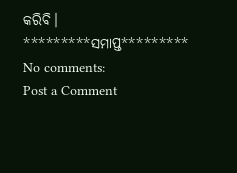କରିବି।
*********ସମାପ୍ତ*********
No comments:
Post a Comment